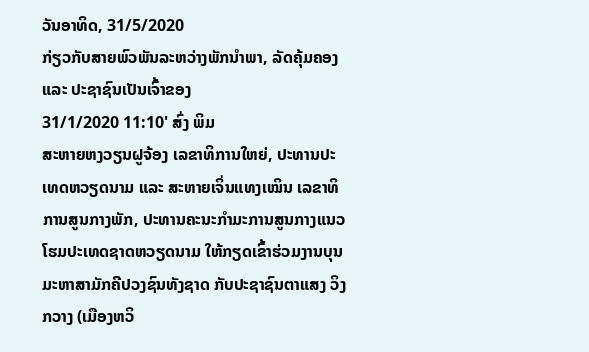ວັນອາທິດ, 31/5/2020
ກ່ຽວກັບສາຍພົວພັນລະຫວ່າງພັກນຳພາ, ລັດຄຸ້ມຄອງ ແລະ ປະຊາຊົນເປັນເຈົ້າຂອງ
31/1/2020 11:10' ສົ່ງ ພິມ
ສະຫາຍຫງວຽນຝູຈ້ອງ ເລຂາທິການໃຫຍ່, ປະທານປະເທດຫວຽດນາມ ແລະ ສະຫາຍເຈິ່ນແທງເໝິນ ເລຂາທິການສູນກາງພັກ, ປະທານຄະນະກຳມະການສູນກາງແນວໂຮມປະເທດຊາດຫວຽດນາມ ໃຫ້ກຽດເຂົ້າຮ່ວມງານບຸນມະຫາສາມັກຄີປວງຊົນທັງຊາດ ກັບປະຊາຊົນຕາແສງ ວິງກວາງ (ເມືອງຫວິ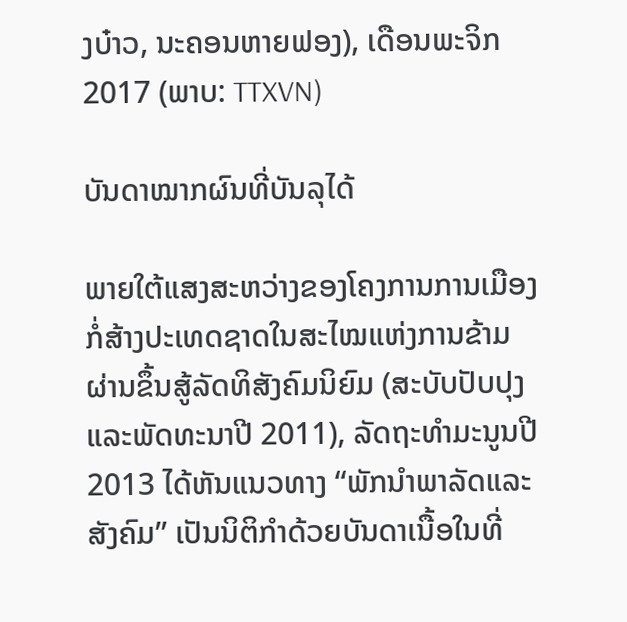ງບ໋າວ, ນະຄອນຫາຍຟອງ), ເດືອນພະຈິກ 2017 (ພາບ: TTXVN)

ບັນດາໝາກຜົນທີ່ບັນລຸໄດ້

ພາຍໃຕ້ແສງສະຫວ່າງຂອງໂຄງການການເມືອງກໍ່ສ້າງປະເທດຊາດໃນສະໄໝແຫ່ງການຂ້າມຜ່ານຂຶ້ນສູ້ລັດທິສັງຄົມນິຍົມ (ສະບັບປັບປຸງແລະພັດທະນາປີ 2011), ລັດຖະທຳມະນູນປີ 2013 ໄດ້ຫັນແນວທາງ “ພັກນຳພາລັດແລະສັງຄົມ” ເປັນນິຕິກຳດ້ວຍບັນດາເນື້ອໃນທີ່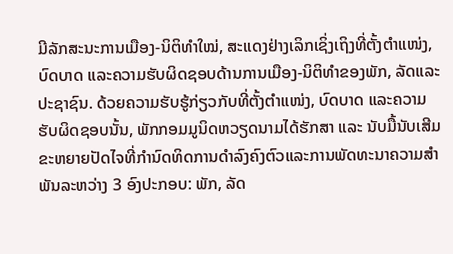ມີລັກສະນະການເມືອງ-ນິຕິທຳໃໝ່, ສະແດງຢ່າງເລິກເຊິ່ງເຖິງທີ່ຕັ້ງຕຳແໜ່ງ, ບົດບາດ ແລະຄວາມຮັບຜິດຊອບດ້ານການເມືອງ-ນິຕິທຳຂອງພັກ, ລັດແລະປະຊາຊົນ. ດ້ວຍຄວາມຮັບຮູ້ກ່ຽວກັບທີ່ຕັ້ງຕຳແໜ່ງ, ບົດບາດ ແລະຄວາມຮັບຜິດຊອບນັ້ນ, ພັກກອມມູນິດຫວຽດນາມໄດ້ຮັກສາ ແລະ ນັບມື້ນັບເສີມຂະຫຍາຍປັດໄຈທີ່ກຳນົດທິດການດຳລົງຄົງຕົວແລະການພັດທະນາຄວາມສຳພັນລະຫວ່າງ 3 ອົງປະກອບ: ພັກ, ລັດ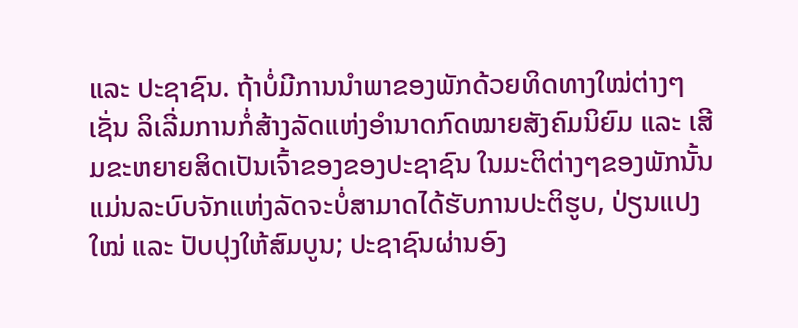ແລະ ປະຊາຊົນ. ຖ້າບໍ່ມີການນຳພາຂອງພັກດ້ວຍທິດທາງໃໝ່ຕ່າງໆເຊັ່ນ ລິເລີ່ມການກໍ່ສ້າງລັດແຫ່ງອຳນາດກົດໝາຍສັງຄົມນິຍົມ ແລະ ເສີມຂະຫຍາຍສິດເປັນເຈົ້າຂອງຂອງປະຊາຊົນ ໃນມະຕິຕ່າງໆຂອງພັກນັ້ນ ແມ່ນລະບົບຈັກແຫ່ງລັດຈະບໍ່ສາມາດໄດ້ຮັບການປະຕິຮູບ, ປ່ຽນແປງໃໝ່ ແລະ ປັບປຸງໃຫ້ສົມບູນ; ປະຊາຊົນຜ່ານອົງ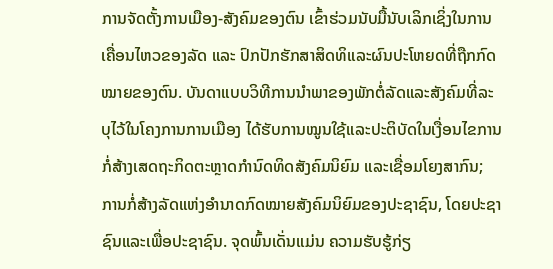ການຈັດຕັ້ງການເມືອງ-ສັງຄົມຂອງຕົນ ເຂົ້າຮ່ວມນັບມື້ນັບເລິກເຊິ່ງໃນການເຄື່ອນໄຫວຂອງລັດ ແລະ ປົກປັກຮັກສາສິດທິແລະຜົນປະໂຫຍດທີ່ຖືກກົດໝາຍຂອງຕົນ. ບັນດາແບບວິທີການນຳພາຂອງພັກຕໍ່ລັດແລະສັງຄົມທີ່ລະບຸໄວ້ໃນໂຄງການການເມືອງ ໄດ້ຮັບການໝູນໃຊ້ແລະປະຕິບັດໃນເງື່ອນໄຂການກໍ່ສ້າງເສດຖະກິດຕະຫຼາດກຳນົດທິດສັງຄົມນິຍົມ ແລະເຊື່ອມໂຍງສາກົນ; ການກໍ່ສ້າງລັດແຫ່ງອຳນາດກົດໝາຍສັງຄົມນິຍົມຂອງປະຊາຊົນ, ໂດຍປະຊາຊົນແລະເພື່ອປະຊາຊົນ. ຈຸດພົ້ນເດັ່ນແມ່ນ ຄວາມຮັບຮູ້ກ່ຽ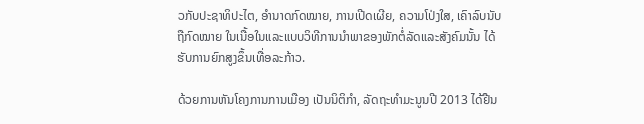ວກັບປະຊາທິປະໄຕ, ອຳນາດກົດໝາຍ, ການເປີດເຜີຍ, ຄວາມໂປ່ງໃສ, ເຄົາລົບນັບຖືກົດໝາຍ ໃນເນື້ອໃນແລະແບບວິທີການນຳພາຂອງພັກຕໍ່ລັດແລະສັງຄົມນັ້ນ ໄດ້ຮັບການຍົກສູງຂຶ້ນເທື່ອລະກ້າວ.

ດ້ວຍການຫັນໂຄງການການເມືອງ ເປັນນິຕິກຳ, ລັດຖະທຳມະນູນປີ 2013 ໄດ້ຢືນ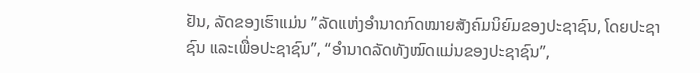ຢັນ, ລັດຂອງເຮົາແມ່ນ ”ລັດແຫ່ງອຳນາດກົດໝາຍສັງຄົມນິຍົມຂອງປະຊາຊົນ, ໂດຍປະຊາຊົນ ແລະເພື່ອປະຊາຊົນ”, “ອຳນາດລັດທັງໝົດແມ່ນຂອງປະຊາຊົນ”,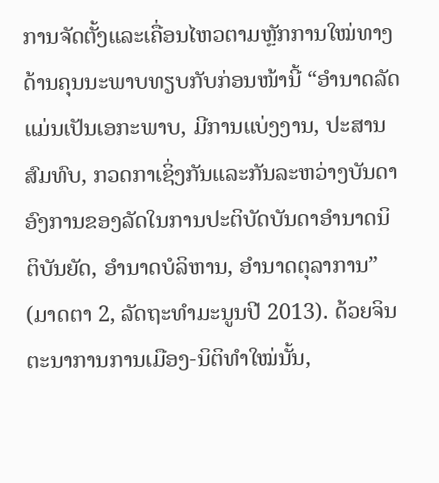ການຈັດຕັ້ງແລະເຄື່ອນໄຫວຕາມຫຼັກການໃໝ່ທາງດ້ານຄຸນນະພາບທຽບກັບກ່ອນໜ້ານີ້ “ອຳນາດລັດແມ່ນເປັນເອກະພາບ, ມີການແບ່ງງານ, ປະສານສົມທົບ, ກວດກາເຊິ່ງກັນແລະກັນລະຫວ່າງບັນດາອົງການຂອງລັດໃນການປະຕິບັດບັນດາອຳນາດນິຕິບັນຍັດ, ອຳນາດບໍລິຫານ, ອຳນາດຕຸລາການ” (ມາດຕາ 2, ລັດຖະທຳມະນູນປີ 2013). ດ້ວຍຈິນຕະນາການການເມືອງ-ນິຕິທຳໃໝ່ນັ້ນ,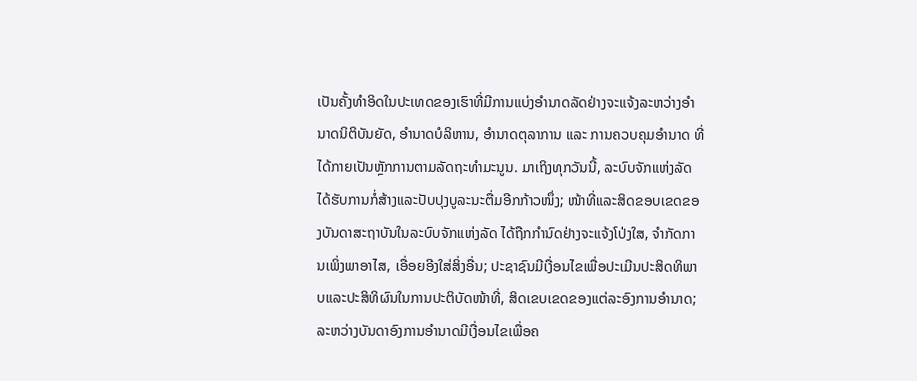ເປັນຄັ້ງທຳອິດໃນປະເທດຂອງເຮົາທີ່ມີການແບ່ງອຳນາດລັດຢ່າງຈະແຈ້ງລະຫວ່າງອຳນາດນິຕິບັນຍັດ, ອຳນາດບໍລິຫານ, ອຳນາດຕຸລາການ ແລະ ການຄວບຄຸມອຳນາດ ທີ່ໄດ້ກາຍເປັນຫຼັກການຕາມລັດຖະທຳມະນູນ. ມາເຖິງທຸກວັນນີ້, ລະບົບຈັກແຫ່ງລັດໄດ້ຮັບການກໍ່ສ້າງແລະປັບປຸງບູລະນະຕື່ມອີກກ້າວໜຶ່ງ; ໜ້າທີ່ແລະສິດຂອບເຂດຂອງບັນດາສະຖາບັນໃນລະບົບຈັກແຫ່ງລັດ ໄດ້ຖືກກຳນົດຢ່າງຈະແຈ້ງໂປ່ງໃສ, ຈຳກັດການເພິ່ງພາອາໄສ, ເອື່ອຍອີງໃສ່ສິ່ງອື່ນ; ປະຊາຊົນມີເງື່ອນໄຂເພື່ອປະເມີນປະສິດທິພາບແລະປະສິທິຜົນໃນການປະຕິບັດໜ້າທີ່, ສິດເຂບເຂດຂອງແຕ່ລະອົງການອຳນາດ; ລະຫວ່າງບັນດາອົງການອຳນາດມີເງື່ອນໄຂເພື່ອຄ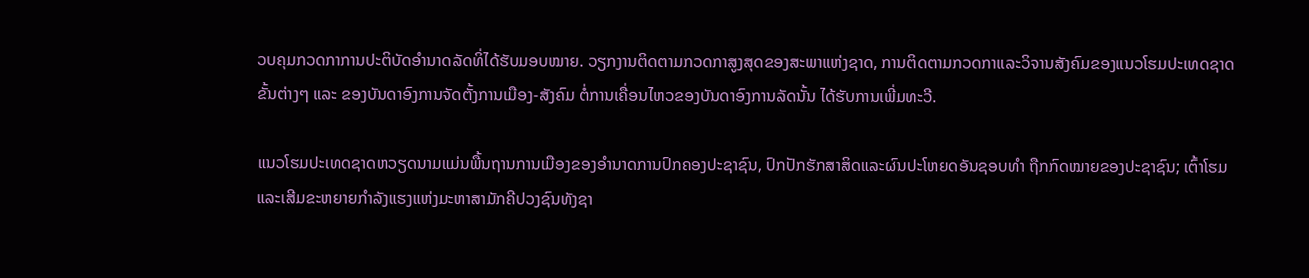ວບຄຸມກວດກາການປະຕິບັດອຳນາດລັດທິ່ໄດ້ຮັບມອບໝາຍ. ວຽກງານຕິດຕາມກວດກາສູງສຸດຂອງສະພາແຫ່ງຊາດ, ການຕິດຕາມກວດກາແລະວິຈານສັງຄົມຂອງແນວໂຮມປະເທດຊາດຂັ້ນຕ່າງໆ ແລະ ຂອງບັນດາອົງການຈັດຕັ້ງການເມືອງ-ສັງຄົມ ຕໍ່ການເຄື່ອນໄຫວຂອງບັນດາອົງການລັດນັ້ນ ໄດ້ຮັບການເພີ່ມທະວີ.

ແນວໂຮມປະເທດຊາດຫວຽດນາມແມ່ນພື້ນຖານການເມືອງຂອງອຳນາດການປົກຄອງປະຊາຊົນ, ປົກປັກຮັກສາສິດແລະຜົນປະໂຫຍດອັນຊອບທຳ ຖືກກົດໝາຍຂອງປະຊາຊົນ; ເຕົ້າໂຮມແລະເສີມຂະຫຍາຍກຳລັງແຮງແຫ່ງມະຫາສາມັກຄີປວງຊົນທັງຊາ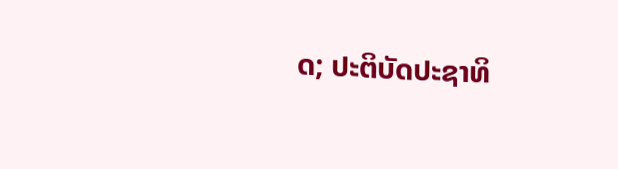ດ; ປະຕິບັດປະຊາທິ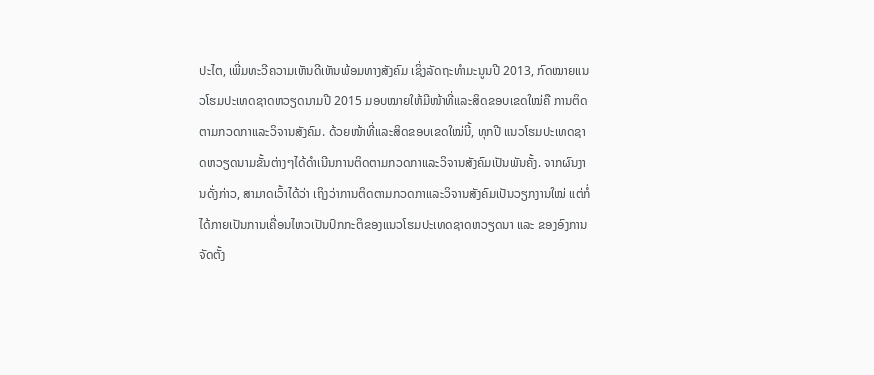ປະໄຕ, ເພີ່ມທະວີຄວາມເຫັນດີເຫັນພ້ອມທາງສັງຄົມ ເຊິ່ງລັດຖະທຳມະນູນປີ 2013, ກົດໝາຍແນວໂຮມປະເທດຊາດຫວຽດນາມປີ 2015 ມອບໝາຍໃຫ້ມີໜ້າທີ່ແລະສິດຂອບເຂດໃໝ່ຄື ການຕິດຕາມກວດກາແລະວິຈານສັງຄົມ. ດ້ວຍໜ້າທີ່ແລະສິດຂອບເຂດໃໝ່ນີ້, ທຸກປີ ແນວໂຮມປະເທດຊາດຫວຽດນາມຂັ້ນຕ່າງໆໄດ້ດຳເນີນການຕິດຕາມກວດກາແລະວິຈານສັງຄົມເປັນພັນຄັ້ງ. ຈາກຜົນງານດັ່ງກ່າວ, ສາມາດເວົ້າໄດ້ວ່າ ເຖິງວ່າການຕິດຕາມກວດກາແລະວິຈານສັງຄົມເປັນວຽກງານໃໝ່ ແຕ່ກໍ່ໄດ້ກາຍເປັນການເຄື່ອນໄຫວເປັນປົກກະຕິຂອງແນວໂຮມປະເທດຊາດຫວຽດນາ ແລະ ຂອງອົງການຈັດຕັ້ງ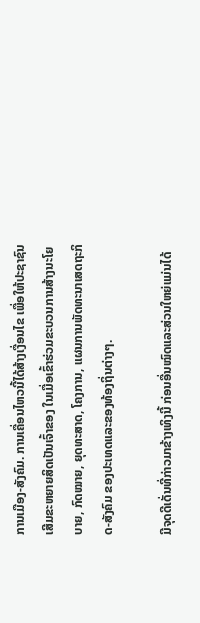ການເມືອງ-ສັງຄົມ. ການເຄື່ອນໄຫວນີ້ໄດ້ສ້າງເງື່ອນໄຂ ເພື່ອໃຫ້ປະຊາຊົນເສີມຂະຫຍາຍສິດເປັນເຈົ້າຂອງ ໃນເມື່ອເຂົ້າຮ່ວມຂະບວນການສ້າງນະໂຍບາຍ, ກົດໝາຍ, ຍຸດທະສາດ, ໂຄງການ, ແຜນການພັດທະນາເສດຖະກິດ-ສັງຄົມ ຂອງປະເທດແລະຂອງທ້ອງຖິ່ນຕ່າງໆ.

ມີຈຸດດີເດັ່ນທີ່ກ່າວມາຂ້າງເທິງນີ້ ກ່ອນອື່ນໝົດແລະສ່ວນໃຫຍ່ແມ່ນໄດ້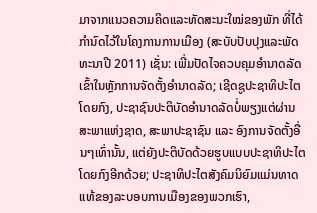ມາຈາກແນວຄວາມຄິດແລະທັດສະນະໃໝ່ຂອງພັກ ທີ່ໄດ້ກຳນົດໄວ້ໃນໂຄງການການເມືອງ (ສະບັບປັບປຸງແລະພັດທະນາປີ 2011) ເຊັ່ນ: ເພີ່ມປັດໄຈຄວບຄຸມອຳນາດລັດ ເຂົ້າໃນຫຼັກການຈັດຕັ້ງອຳນາດລັດ; ເຊີດຊູປະຊາທິປະໄຕໂດຍກົງ, ປະຊາຊົນປະຕິບັດອຳນາດລັດບໍ່ພຽງແຕ່ຜ່ານສະພາແຫ່ງຊາດ, ສະພາປະຊາຊົນ ແລະ ອົງການຈັດຕັ້ງອື່ນໆເທົ່ານັ້ນ, ແຕ່ຍັງປະຕິບັດດ້ວຍຮູບແບບປະຊາທິປະໄຕໂດຍກົງອີກດ້ວຍ; ປະຊາທິປະໄຕສັງຄົມນິຍົມແມ່ນທາດແທ້ຂອງລະບອບການເມືອງຂອງພວກເຮົາ,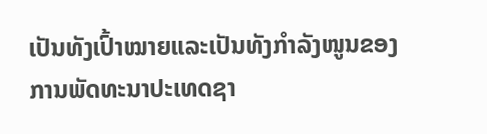ເປັນທັງເປົ້າໝາຍແລະເປັນທັງກຳລັງໜູນຂອງການພັດທະນາປະເທດຊາ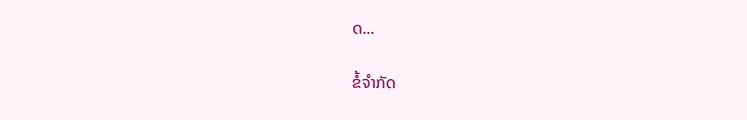ດ...

ຂໍ້ຈຳກັດ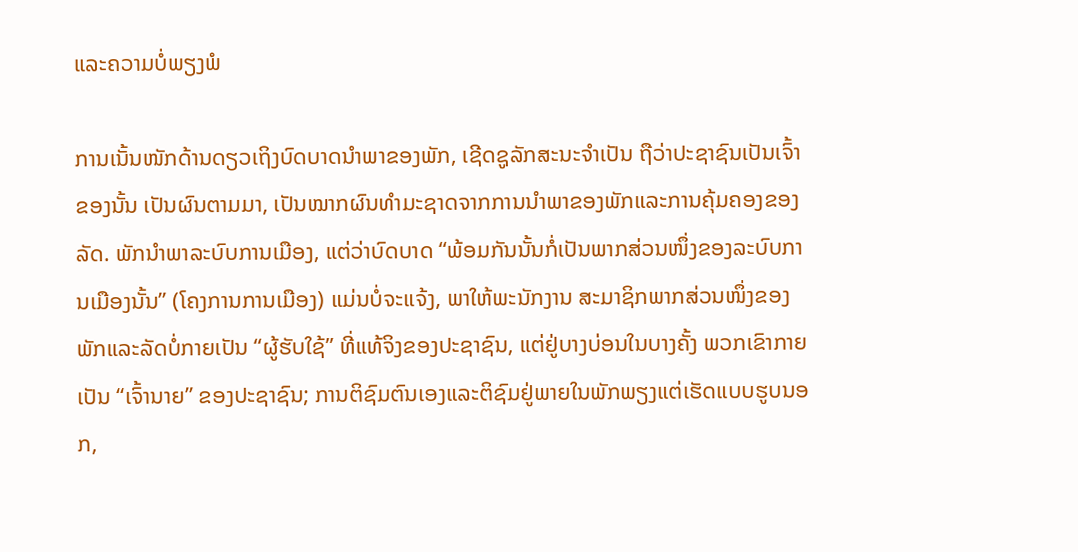ແລະຄວາມບໍ່ພຽງພໍ

ການເນັ້ນໜັກດ້ານດຽວເຖິງບົດບາດນຳພາຂອງພັກ, ເຊີດຊູລັກສະນະຈຳເປັນ ຖືວ່າປະຊາຊົນເປັນເຈົ້າຂອງນັ້ນ ເປັນຜົນຕາມມາ, ເປັນໝາກຜົນທຳມະຊາດຈາກການນຳພາຂອງພັກແລະການຄຸ້ມຄອງຂອງລັດ. ພັກນຳພາລະບົບການເມືອງ, ແຕ່ວ່າບົດບາດ “ພ້ອມກັນນັ້ນກໍ່ເປັນພາກສ່ວນໜຶ່ງຂອງລະບົບການເມືອງນັ້ນ” (ໂຄງການການເມືອງ) ແມ່ນບໍ່ຈະແຈ້ງ, ພາໃຫ້ພະນັກງານ ສະມາຊິກພາກສ່ວນໜຶ່ງຂອງພັກແລະລັດບໍ່ກາຍເປັນ “ຜູ້ຮັບໃຊ້” ທີ່ແທ້ຈິງຂອງປະຊາຊົນ, ແຕ່ຢູ່ບາງບ່ອນໃນບາງຄັ້ງ ພວກເຂົາກາຍເປັນ “ເຈົ້ານາຍ” ຂອງປະຊາຊົນ; ການຕິຊົມຕົນເອງແລະຕິຊົມຢູ່ພາຍໃນພັກພຽງແຕ່ເຮັດແບບຮູບນອກ,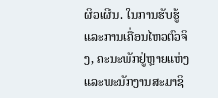ຜິວເຜີນ. ໃນການຮັບຮູ້ແລະການເຄື່ອນໄຫວຕົວຈິງ, ຄະນະພັກຢູ່ຫຼາຍແຫ່ງແລະພະນັກງານສະມາຊິ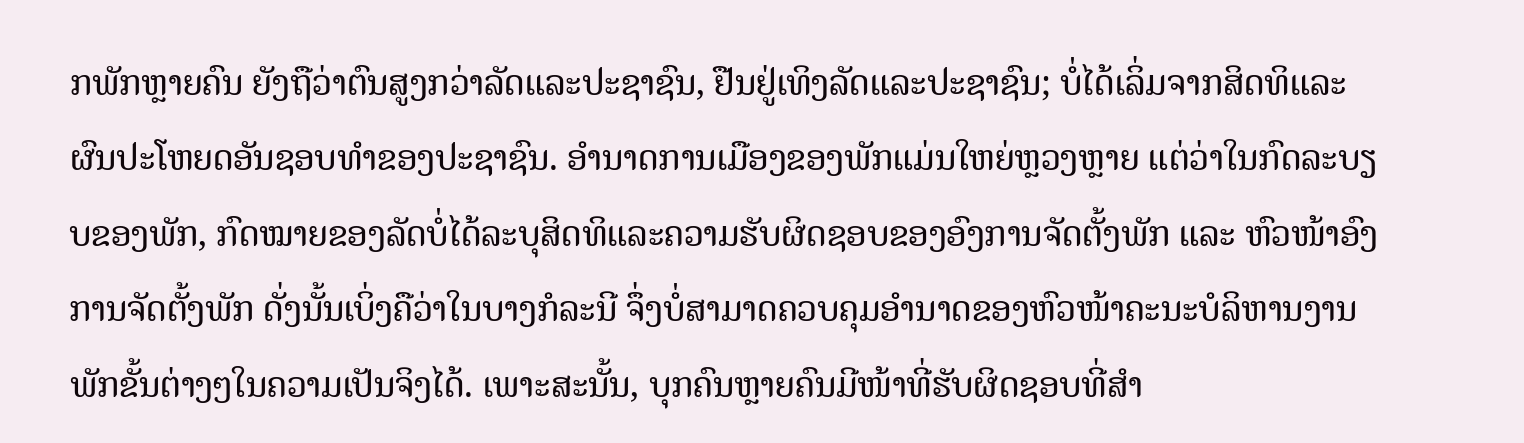ກພັກຫຼາຍຄົນ ຍັງຖືວ່າຕົນສູງກວ່າລັດແລະປະຊາຊົນ, ຢືນຢູ່ເທິງລັດແລະປະຊາຊົນ; ບໍ່ໄດ້ເລິ່ມຈາກສິດທິແລະຜົນປະໂຫຍດອັນຊອບທຳຂອງປະຊາຊົນ. ອຳນາດການເມືອງຂອງພັກແມ່ນໃຫຍ່ຫຼວງຫຼາຍ ແຕ່ວ່າໃນກົດລະບຽບຂອງພັກ, ກົດໝາຍຂອງລັດບໍ່ໄດ້ລະບຸສິດທິແລະຄວາມຮັບຜິດຊອບຂອງອົງການຈັດຕັ້ງພັກ ແລະ ຫົວໜ້າອົງການຈັດຕັ້ງພັກ ດັ່ງນັ້ນເບິ່ງຄືວ່າໃນບາງກໍລະນີ ຈຶ່ງບໍ່ສາມາດຄວບຄຸມອຳນາດຂອງຫົວໜ້າຄະນະບໍລິຫານງານພັກຂັ້ນຕ່າງໆໃນຄວາມເປັນຈິງໄດ້. ເພາະສະນັ້ນ, ບຸກຄົນຫຼາຍຄົນມີໜ້າທີ່ຮັບຜິດຊອບທີ່ສຳ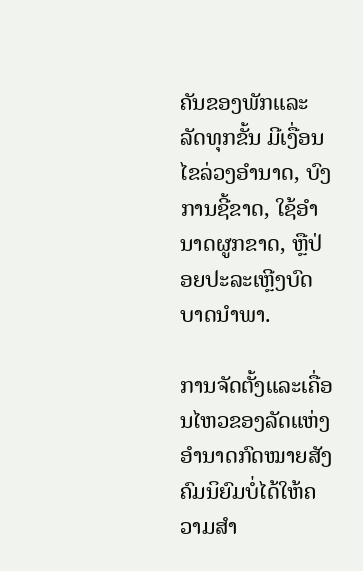ຄັນຂອງພັກແລະລັດທຸກຂັ້ນ ມີເງື່ອນໄຂລ່ວງອຳນາດ, ບົງການຊີ້ຂາດ, ໃຊ້ອຳນາດຜູກຂາດ, ຫຼືປ່ອຍປະລະເຫຼີງບົດບາດນຳພາ.

ການຈັດຕັ້ງແລະເຄື່ອນໄຫວຂອງລັດແຫ່ງອຳນາດກົດໝາຍສັງຄົມນິຍົມບໍ່ໄດ້ໃຫ້ຄວາມສຳ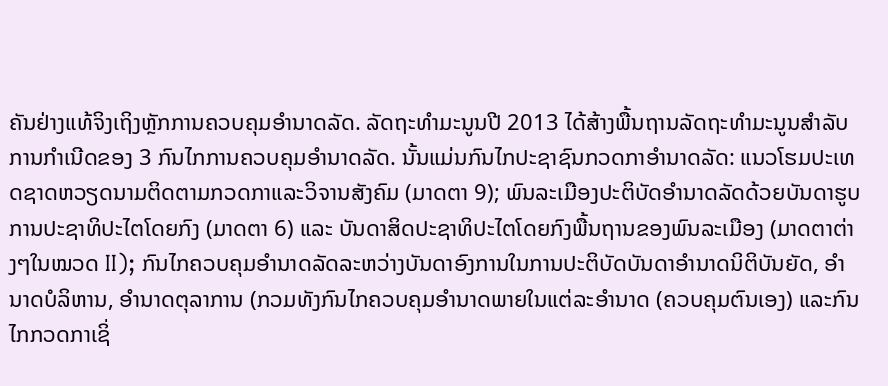ຄັນຢ່າງແທ້ຈິງເຖິງຫຼັກການຄວບຄຸມອຳນາດລັດ. ລັດຖະທຳມະນູນປີ 2013 ໄດ້ສ້າງພື້ນຖານລັດຖະທຳມະນູນສຳລັບການກຳເນີດຂອງ 3 ກົນໄກການຄວບຄຸມອຳນາດລັດ. ນັ້ນແມ່ນກົນໄກປະຊາຊົນກວດກາອຳນາດລັດ: ແນວໂຮມປະເທດຊາດຫວຽດນາມຕິດຕາມກວດກາແລະວິຈານສັງຄົມ (ມາດຕາ 9); ພົນລະເມືອງປະຕິບັດອຳນາດລັດດ້ວຍບັນດາຮູບການປະຊາທິປະໄຕໂດຍກົງ (ມາດຕາ 6) ແລະ ບັນດາສິດປະຊາທິປະໄຕໂດຍກົງພື້ນຖານຂອງພົນລະເມືອງ (ມາດຕາຕ່າງໆໃນໝວດ II); ກົນໄກຄວບຄຸມອຳນາດລັດລະຫວ່າງບັນດາອົງການໃນການປະຕິບັດບັນດາອຳນາດນິຕິບັນຍັດ, ອຳນາດບໍລິຫານ, ອຳນາດຕຸລາການ (ກວມທັງກົນໄກຄວບຄຸມອຳນາດພາຍໃນແຕ່ລະອຳນາດ (ຄວບຄຸມຕົນເອງ) ແລະກົນໄກກວດກາເຊິ່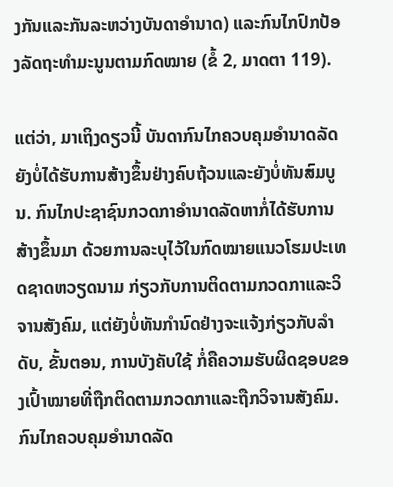ງກັນແລະກັນລະຫວ່າງບັນດາອຳນາດ) ແລະກົນໄກປົກປ້ອງລັດຖະທຳມະນູນຕາມກົດໝາຍ (ຂໍ້ 2, ມາດຕາ 119).

ແຕ່ວ່າ, ມາເຖິງດຽວນີ້ ບັນດາກົນໄກຄວບຄຸມອຳນາດລັດຍັງບໍ່ໄດ້ຮັບການສ້າງຂຶ້ນຢ່າງຄົບຖ້ວນແລະຍັງບໍ່ທັນສົມບູນ. ກົນໄກປະຊາຊົນກວດກາອຳນາດລັດຫາກໍ່ໄດ້ຮັບການສ້າງຂຶ້ນມາ ດ້ວຍການລະບຸໄວ້ໃນກົດໝາຍແນວໂຮມປະເທດຊາດຫວຽດນາມ ກ່ຽວກັບການຕິດຕາມກວດກາແລະວິຈານສັງຄົມ, ແຕ່ຍັງບໍ່ທັນກຳນົດຢ່າງຈະແຈ້ງກ່ຽວກັບລຳດັບ, ຂັ້ນຕອນ, ການບັງຄັບໃຊ້ ກໍ່ຄືຄວາມຮັບຜິດຊອບຂອງເປົ້າໝາຍທີ່ຖືກຕິດຕາມກວດກາແລະຖືກວິຈານສັງຄົມ. ກົນໄກຄວບຄຸມອຳນາດລັດ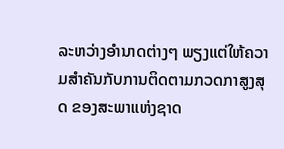ລະຫວ່າງອຳນາດຕ່າງໆ ພຽງແຕ່ໃຫ້ຄວາມສຳຄັນກັບການຕິດຕາມກວດກາສູງສຸດ ຂອງສະພາແຫ່ງຊາດ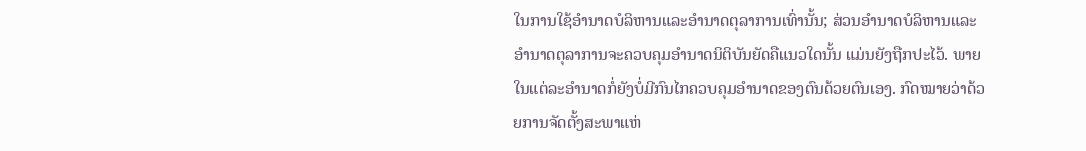ໃນການໃຊ້ອຳນາດບໍລິຫານແລະອຳນາດຕຸລາການເທົ່ານັ້ນ; ສ່ວນອຳນາດບໍລິຫານແລະອຳນາດຕຸລາການຈະຄວບຄຸມອຳນາດນິຕິບັນຍັດຄືແນວໃດນັ້ນ ແມ່ນຍັງຖືກປະໄວ້. ພາຍໃນແຕ່ລະອຳນາດກໍ່ຍັງບໍ່ມີກົນໄກຄວບຄຸມອຳນາດຂອງຕົນດ້ວຍຕົນເອງ. ກົດໝາຍວ່າດ້ວຍການຈັດຕັ້ງສະພາແຫ່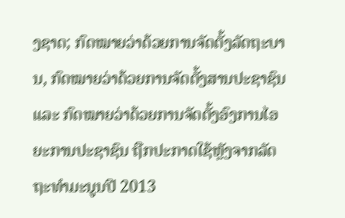ງຊາດ; ກົດໝາຍວ່າດ້ວຍການຈັດຕັ້ງລັດຖະບານ, ກົດໝາຍວ່າດ້ວຍການຈັດຕັ້ງສານປະຊາຊົນ ແລະ ກົດໝາຍວ່າດ້ວຍການຈັດຕັ້ງອົງການໄອຍະການປະຊາຊົນ ຖືກປະກາດໃຊ້ຫຼັງຈາກລັດຖະທຳມະນູນປີ 2013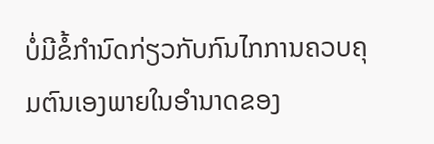ບໍ່ມີຂໍ້ກຳນົດກ່ຽວກັບກົນໄກການຄວບຄຸມຕົນເອງພາຍໃນອຳນາດຂອງ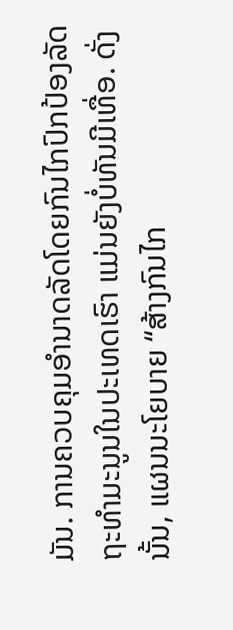ມັນ. ການຄວບຄຸມອຳນາດລັດໂດຍກົນໄກປົກປ້ອງລັດຖະທຳມະນູນໃນປະເທດເຮົາ ແມ່ນຍັງບໍ່ທັນມີເທື່ອ. ດັ່ງນັ້ນ, ແຜນນະໂຍບາຍ “ສ້າງກົນໄກ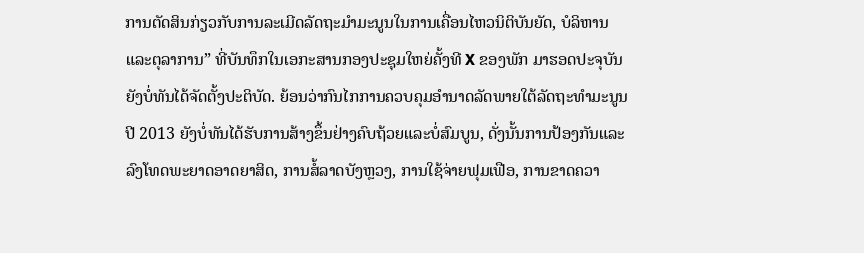ການຕັດສິນກ່ຽວກັບການລະເມີດລັດຖະມຳມະນູນໃນການເຄື່ອນໄຫວນິຕິບັນຍັດ, ບໍລິຫານ ແລະຕຸລາການ” ທີ່ບັນທຶກໃນເອກະສານກອງປະຊຸມໃຫຍ່ຄັ້ງທີ X ຂອງພັກ ມາຮອດປະຈຸບັນຍັງບໍ່ທັນໄດ້ຈັດຕັ້ງປະຕິບັດ. ຍ້ອນວ່າກົນໄກການຄວບຄຸມອຳນາດລັດພາຍໃຕ້ລັດຖະທຳມະນູນປີ 2013 ຍັງບໍ່ທັນໄດ້ຮັບການສ້າງຂຶ້ນຢ່າງຄົບຖ້ວຍແລະບໍ່ສົມບູນ, ດັ່ງນັ້ນການປ້ອງກັນແລະລົງໂທດພະຍາດອາດຍາສິດ, ການສໍ້ລາດບັງຫຼວງ, ການໃຊ້ຈ່າຍຟຸມເຟືອ, ການຂາດຄວາ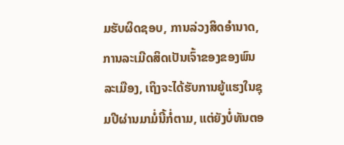ມຮັບຜິດຊອບ, ການລ່ວງສິດອຳນາດ, ການລະເມີດສິດເປັນເຈົ້າຂອງຂອງພົນລະເມືອງ, ເຖິງຈະໄດ້ຮັບການຍູ້ແຮງໃນຊຸມປີຜ່ານມາມໍ່ນີ້ກໍ່ຕາມ, ແຕ່ຍັງບໍ່ທັນຕອ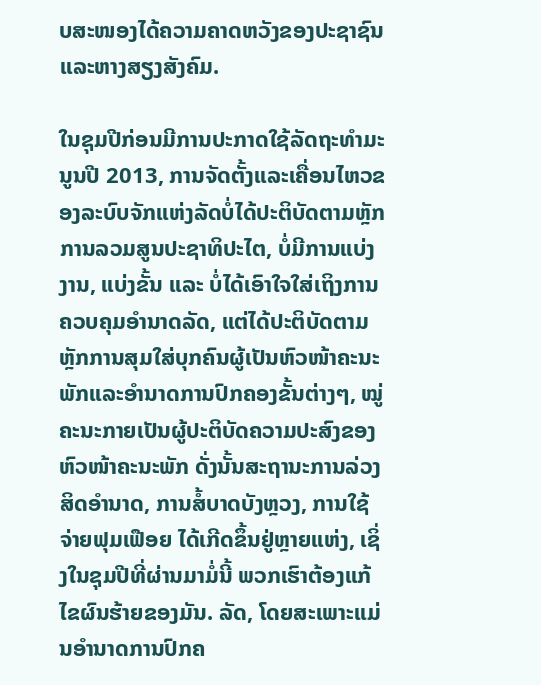ບສະໜອງໄດ້ຄວາມຄາດຫວັງຂອງປະຊາຊົນແລະຫາງສຽງສັງຄົມ.

ໃນຊຸມປີກ່ອນມີການປະກາດໃຊ້ລັດຖະທຳມະນູນປີ 2013, ການຈັດຕັ້ງແລະເຄື່ອນໄຫວຂອງລະບົບຈັກແຫ່ງລັດບໍ່ໄດ້ປະຕິບັດຕາມຫຼັກການລວມສູນປະຊາທິປະໄຕ, ບໍ່ມີການແບ່ງງານ, ແບ່ງຂັ້ນ ແລະ ບໍ່ໄດ້ເອົາໃຈໃສ່ເຖິງການຄວບຄຸມອຳນາດລັດ, ແຕ່ໄດ້ປະຕິບັດຕາມຫຼັກການສຸມໃສ່ບຸກຄົນຜູ້ເປັນຫົວໜ້າຄະນະພັກແລະອຳນາດການປົກຄອງຂັ້ນຕ່າງໆ, ໝູ່ຄະນະກາຍເປັນຜູ້ປະຕິບັດຄວາມປະສົງຂອງຫົວໜ້າຄະນະພັກ ດັ່ງນັ້ນສະຖານະການລ່ວງສິດອຳນາດ, ການສໍ້ບາດບັງຫຼວງ, ການໃຊ້ຈ່າຍຟຸມເຟືອຍ ໄດ້ເກີດຂຶ້ນຢູ່ຫຼາຍແຫ່ງ, ເຊິ່ງໃນຊຸມປີທີ່ຜ່ານມາມໍ່ນີ້ ພວກເຮົາຕ້ອງແກ້ໄຂຜົນຮ້າຍຂອງມັນ. ລັດ, ໂດຍສະເພາະແມ່ນອຳນາດການປົກຄ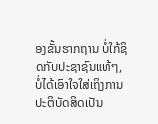ອງຂັ້ນຮາກຖານ ບໍ່ໃກ້ຊິດກັບປະຊາຊົນແທ້ໆ, ບໍ່ໄດ້ເອົາໃຈໃສ່ເຖິງການປະຕິບັດສິດເປັນ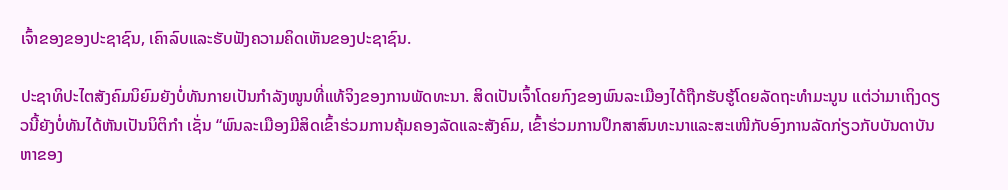ເຈົ້າຂອງຂອງປະຊາຊົນ, ເຄົາລົບແລະຮັບຟັງຄວາມຄິດເຫັນຂອງປະຊາຊົນ.

ປະຊາທິປະໄຕສັງຄົມນິຍົມຍັງບໍ່ທັນກາຍເປັນກຳລັງໜູນທີ່ແທ້ຈິງຂອງການພັດທະນາ. ສິດເປັນເຈົ້າໂດຍກົງຂອງພົນລະເມືອງໄດ້ຖືກຮັບຮູ້ໂດຍລັດຖະທຳມະນູນ ແຕ່ວ່າມາເຖິງດຽວນີ້ຍັງບໍ່ທັນໄດ້ຫັນເປັນນິຕິກຳ ເຊັ່ນ “ພົນລະເມືອງມີສິດເຂົ້າຮ່ວມການຄຸ້ມຄອງລັດແລະສັງຄົມ, ເຂົ້າຮ່ວມການປຶກສາສົນທະນາແລະສະເໜີກັບອົງການລັດກ່ຽວກັບບັນດາບັນຫາຂອງ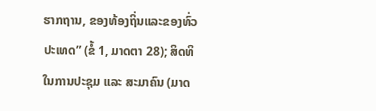ຮາກຖານ, ຂອງທ້ອງຖິ່ນແລະຂອງທົ່ວປະເທດ” (ຂໍ້ 1, ມາດຕາ 28); ສິດທິໃນການປະຊຸມ ແລະ ສະມາຄົນ (ມາດ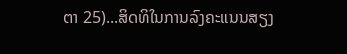ຕາ 25)...ສິດທິໃນການລົງຄະແນນສຽງ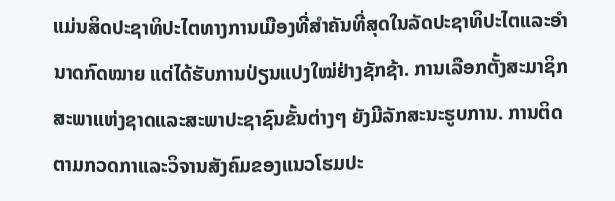ແມ່ນສິດປະຊາທິປະໄຕທາງການເມືອງທີ່ສຳຄັນທີ່ສຸດໃນລັດປະຊາທິປະໄຕແລະອຳນາດກົດໝາຍ ແຕ່ໄດ້ຮັບການປ່ຽນແປງໃໝ່ຢ່າງຊັກຊ້າ. ການເລືອກຕັ້ງສະມາຊິກສະພາແຫ່ງຊາດແລະສະພາປະຊາຊົນຂັ້ນຕ່າງໆ ຍັງມີລັກສະນະຮູບການ. ການຕິດຕາມກວດກາແລະວິຈານສັງຄົມຂອງແນວໂຮມປະ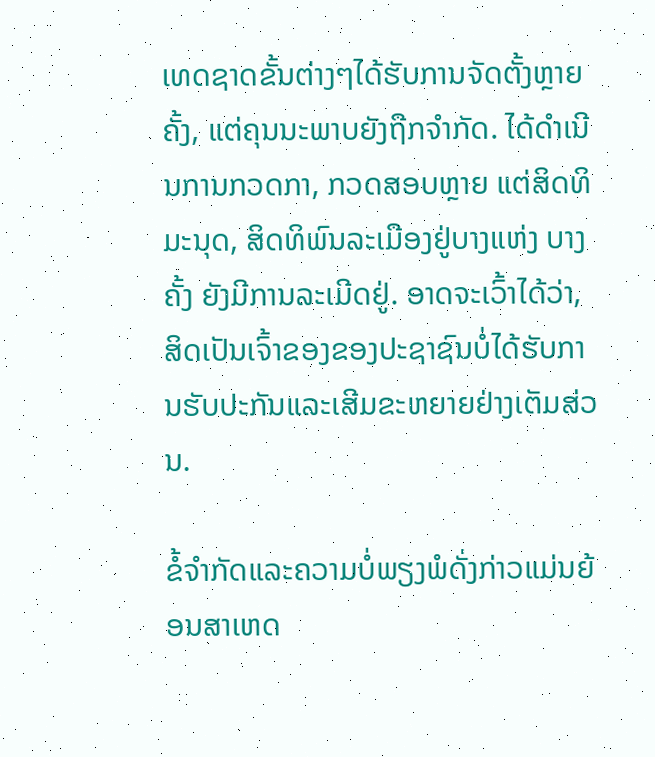ເທດຊາດຂັ້ນຕ່າງໆໄດ້ຮັບການຈັດຕັ້ງຫຼາຍຄັ້ງ, ແຕ່ຄຸນນະພາບຍັງຖືກຈຳກັດ. ໄດ້ດຳເນີນການກວດກາ, ກວດສອບຫຼາຍ ແຕ່ສິດທິມະນຸດ, ສິດທິພົນລະເມືອງຢູ່ບາງແຫ່ງ ບາງຄັ້ງ ຍັງມີການລະເມີດຢູ່. ອາດຈະເວົ້າໄດ້ວ່າ, ສິດເປັນເຈົ້າຂອງຂອງປະຊາຊົນບໍ່ໄດ້ຮັບການຮັບປະກັນແລະເສີມຂະຫຍາຍຢ່າງເຕັມສ່ວນ.

ຂໍ້ຈຳກັດແລະຄວາມບໍ່ພຽງພໍດັ່ງກ່າວແມ່ນຍ້ອນສາເຫດ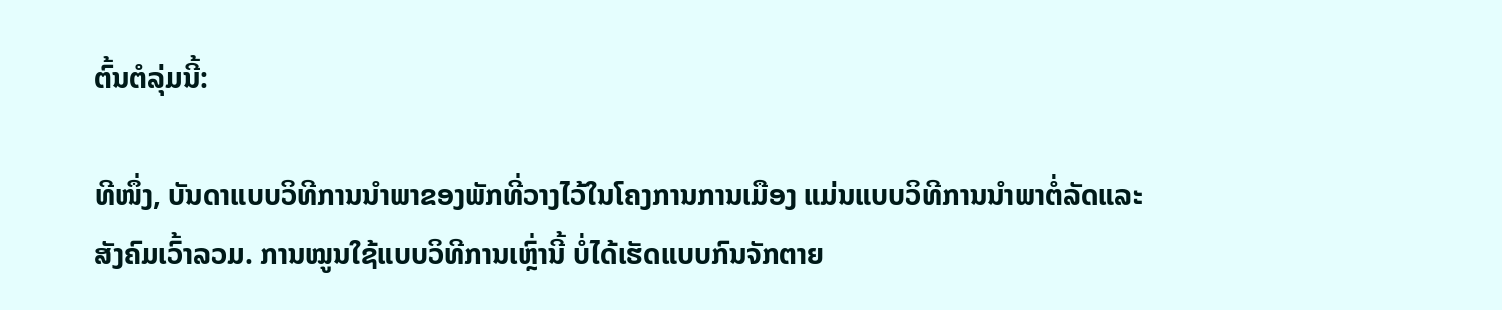ຕົ້ນຕໍລຸ່ມນີ້:

ທີໜຶ່ງ, ບັນດາແບບວິທີການນຳພາຂອງພັກທີ່ວາງໄວ້ໃນໂຄງການການເມືອງ ແມ່ນແບບວິທີການນຳພາຕໍ່ລັດແລະສັງຄົມເວົ້າລວມ. ການໝູນໃຊ້ແບບວິທີການເຫຼົ່ານີ້ ບໍ່ໄດ້ເຮັດແບບກົນຈັກຕາຍ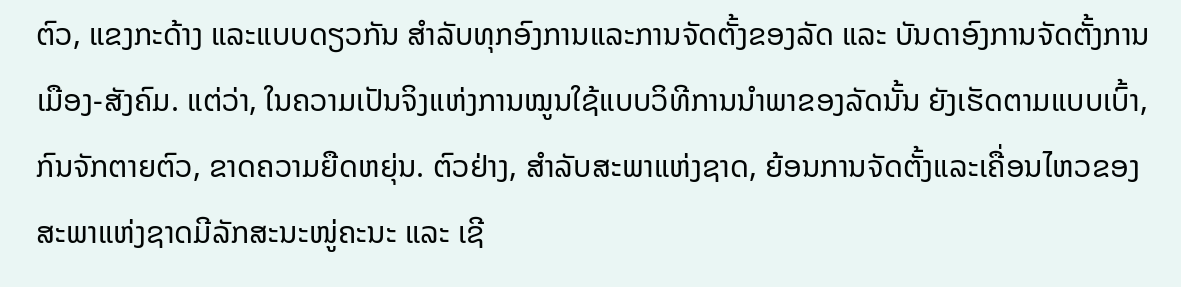ຕົວ, ແຂງກະດ້າງ ແລະແບບດຽວກັນ ສຳລັບທຸກອົງການແລະການຈັດຕັ້ງຂອງລັດ ແລະ ບັນດາອົງການຈັດຕັ້ງການເມືອງ-ສັງຄົມ. ແຕ່ວ່າ, ໃນຄວາມເປັນຈິງແຫ່ງການໝູນໃຊ້ແບບວິທີການນຳພາຂອງລັດນັ້ນ ຍັງເຮັດຕາມແບບເບົ້າ, ກົນຈັກຕາຍຕົວ, ຂາດຄວາມຍືດຫຍຸ່ນ. ຕົວຢ່າງ, ສຳລັບສະພາແຫ່ງຊາດ, ຍ້ອນການຈັດຕັ້ງແລະເຄື່ອນໄຫວຂອງສະພາແຫ່ງຊາດມີລັກສະນະໜູ່ຄະນະ ແລະ ເຊີ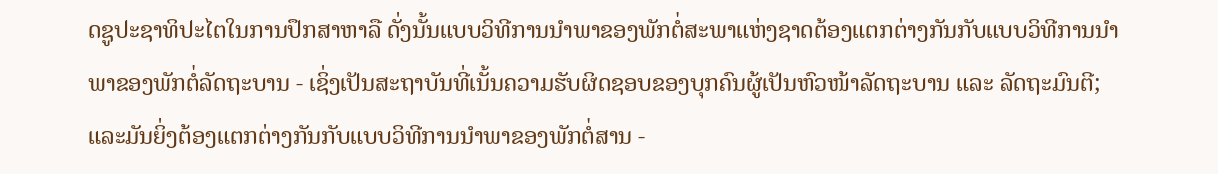ດຊູປະຊາທິປະໄຕໃນການປຶກສາຫາລື ດັ່ງນັ້ນແບບວິທີການນຳພາຂອງພັກຕໍ່ສະພາແຫ່ງຊາດຕ້ອງແຕກຕ່າງກັນກັບແບບວິທີການນຳພາຂອງພັກຕໍ່ລັດຖະບານ - ເຊິ່ງເປັນສະຖາບັນທີ່ເນັ້ນຄວາມຮັບຜິດຊອບຂອງບຸກຄົນຜູ້ເປັນຫົວໜ້າລັດຖະບານ ແລະ ລັດຖະມົນຕີ; ແລະມັນຍິ່ງຕ້ອງແຕກຕ່າງກັນກັບແບບວິທີການນຳພາຂອງພັກຕໍ່ສານ -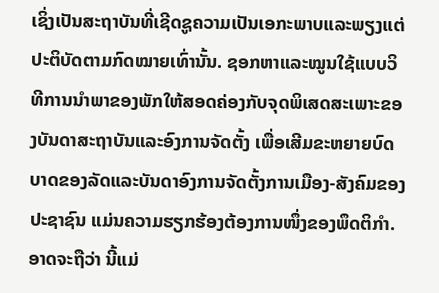ເຊິ່ງເປັນສະຖາບັນທີ່ເຊີດຊູຄວາມເປັນເອກະພາບແລະພຽງແຕ່ປະຕິບັດຕາມກົດໝາຍເທົ່ານັ້ນ. ຊອກຫາແລະໝູນໃຊ້ແບບວິທີການນຳພາຂອງພັກໃຫ້ສອດຄ່ອງກັບຈຸດພິເສດສະເພາະຂອງບັນດາສະຖາບັນແລະອົງການຈັດຕັ້ງ ເພື່ອເສີມຂະຫຍາຍບົດບາດຂອງລັດແລະບັນດາອົງການຈັດຕັ້ງການເມືອງ-ສັງຄົມຂອງປະຊາຊົນ ແມ່ນຄວາມຮຽກຮ້ອງຕ້ອງການໜຶ່ງຂອງພຶດຕິກຳ. ອາດຈະຖືວ່າ ນີ້ແມ່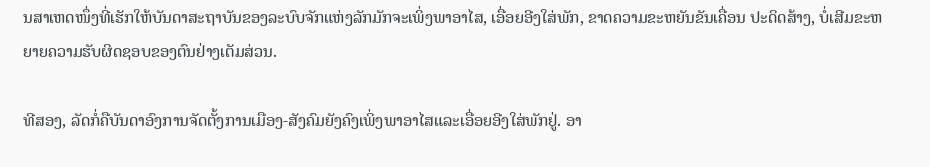ນສາເຫດໜຶ່ງທີ່ເຮັກໃຫ້ບັນດາສະຖາບັນຂອງລະບົບຈັກແຫ່ງລັກມັກຈະເພິ່ງພາອາໄສ, ເອື່ອຍອີງໃສ່ພັກ, ຂາດຄວາມຂະຫຍັນຂັນເຄື່ອນ ປະດິດສ້າງ, ບໍ່ເສີມຂະຫຍາຍຄວາມຮັບຜິດຊອບຂອງຕົນຢ່າງເຕັມສ່ວນ.

ທີສອງ, ລັດກໍ່ຄືບັນດາອົງການຈັດຕັ້ງການເມືອງ-ສັງຄົມຍັງຄົງເພິ່ງພາອາໄສແລະເອື່ອຍອີງໃສ່ພັກຢູ່. ອາ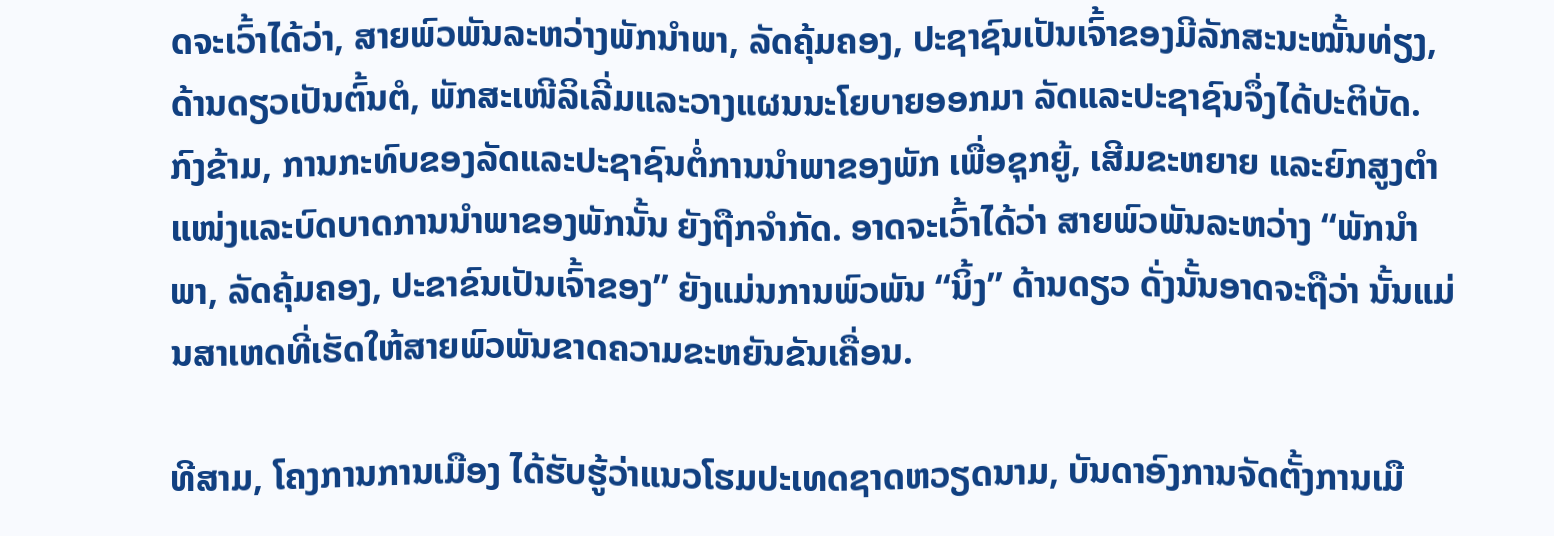ດຈະເວົ້າໄດ້ວ່າ, ສາຍພົວພັນລະຫວ່າງພັກນຳພາ, ລັດຄຸ້ມຄອງ, ປະຊາຊົນເປັນເຈົ້າຂອງມີລັກສະນະໝັ້ນທ່ຽງ, ດ້ານດຽວເປັນຕົ້ນຕໍ, ພັກສະເໜີລິເລີ່ມແລະວາງແຜນນະໂຍບາຍອອກມາ ລັດແລະປະຊາຊົນຈຶ່ງໄດ້ປະຕິບັດ. ກົງຂ້າມ, ການກະທົບຂອງລັດແລະປະຊາຊົນຕໍ່ການນຳພາຂອງພັກ ເພື່ອຊຸກຍູ້, ເສີມຂະຫຍາຍ ແລະຍົກສູງຕຳແໜ່ງແລະບົດບາດການນຳພາຂອງພັກນັ້ນ ຍັງຖືກຈຳກັດ. ອາດຈະເວົ້າໄດ້ວ່າ ສາຍພົວພັນລະຫວ່າງ “ພັກນຳພາ, ລັດຄຸ້ມຄອງ, ປະຂາຂົນເປັນເຈົ້າຂອງ” ຍັງແມ່ນການພົວພັນ “ນິ້ງ” ດ້ານດຽວ ດັ່ງນັ້ນອາດຈະຖືວ່າ ນັ້ນແມ່ນສາເຫດທີ່ເຮັດໃຫ້ສາຍພົວພັນຂາດຄວາມຂະຫຍັນຂັນເຄື່ອນ.

ທີສາມ, ໂຄງການການເມືອງ ໄດ້ຮັບຮູ້ວ່າແນວໂຮມປະເທດຊາດຫວຽດນາມ, ບັນດາອົງການຈັດຕັ້ງການເມື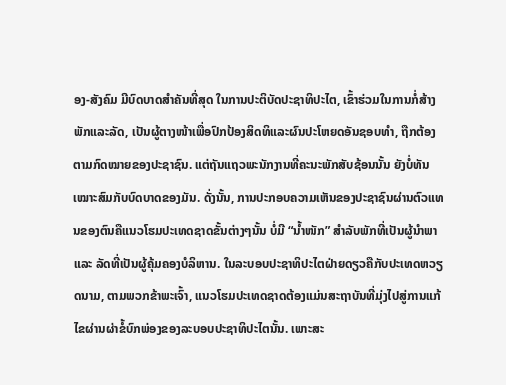ອງ-ສັງຄົມ ມີບົດບາດສຳຄັນທີ່ສຸດ ໃນການປະຕິບັດປະຊາທິປະໄຕ, ເຂົ້າຮ່ວມໃນການກໍ່ສ້າງພັກແລະລັດ, ເປັນຜູ້ຕາງໜ້າເພື່ອປົກປ້ອງສິດທິແລະຜົນປະໂຫຍດອັນຊອບທຳ, ຖືກຕ້ອງຕາມກົດໝາຍຂອງປະຊາຊົນ. ແຕ່ຖັນແຖວພະນັກງານທີ່ຄະນະພັກສັບຊ້ອນນັ້ນ ຍັງບໍ່ທັນເໝາະສົມກັບບົດບາດຂອງມັນ. ດັ່ງນັ້ນ, ການປະກອບຄວາມເຫັນຂອງປະຊາຊົນຜ່ານຕົວແທນຂອງຕົນຄືແນວໂຮມປະເທດຊາດຂັ້ນຕ່າງໆນັ້ນ ບໍ່ມີ “ນ້ຳໜັກ” ສຳລັບພັກທີ່ເປັນຜູ້ນຳພາ ແລະ ລັດທີ່ເປັນຜູ້ຄຸ້ມຄອງບໍລິຫານ. ໃນລະບອບປະຊາທິປະໄຕຝ່າຍດຽວຄືກັບປະເທດຫວຽດນາມ, ຕາມພວກຂ້າພະເຈົ້າ, ແນວໂຮມປະເທດຊາດຕ້ອງແມ່ນສະຖາບັນທີ່ມຸ່ງໄປສູ່ການແກ້ໄຂຜ່ານຜ່າຂໍ້ບົກພ່ອງຂອງລະບອບປະຊາທິປະໄຕນັ້ນ. ເພາະສະ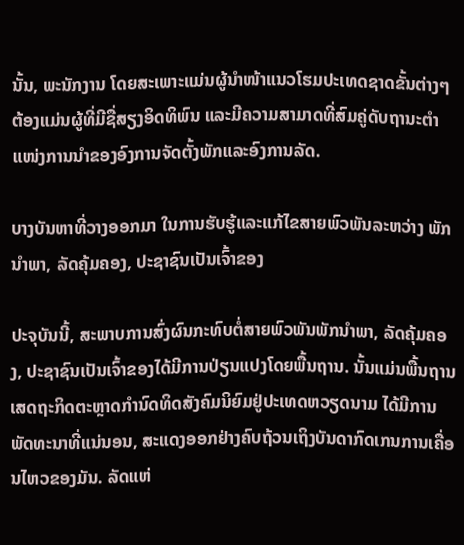ນັ້ນ, ພະນັກງານ ໂດຍສະເພາະແມ່ນຜູ້ນຳໜ້າແນວໂຮມປະເທດຊາດຂັ້ນຕ່າງໆ ຕ້ອງແມ່ນຜູ້ທີ່ມີຊື່ສຽງອິດທິພົນ ແລະມີຄວາມສາມາດທີ່ສົມຄູ່ດັບຖານະຕຳແໜ່ງການນຳຂອງອົງການຈັດຕັ້ງພັກແລະອົງການລັດ.

ບາງບັນຫາທີ່ວາງອອກມາ ໃນການຮັບຮູ້ແລະແກ້ໄຂສາຍພົວພັນລະຫວ່າງ ພັກນຳພາ, ລັດຄຸ້ມຄອງ, ປະຊາຊົນເປັນເຈົ້າຂອງ

ປະຈຸບັນນີ້, ສະພາບການສົ່ງຜົນກະທົບຕໍ່ສາຍພົວພັນພັກນຳພາ, ລັດຄຸ້ມຄອງ, ປະຊາຊົນເປັນເຈົ້າຂອງໄດ້ມີການປ່ຽນແປງໂດຍພື້ນຖານ. ນັ້ນແມ່ນພື້ນຖານເສດຖະກິດຕະຫຼາດກຳນົດທິດສັງຄົມນິຍົມຢູ່ປະເທດຫວຽດນາມ ໄດ້ມີການພັດທະນາທີ່ແນ່ນອນ, ສະແດງອອກຢ່າງຄົບຖ້ວນເຖິງບັນດາກົດເກນການເຄື່ອນໄຫວຂອງມັນ. ລັດແຫ່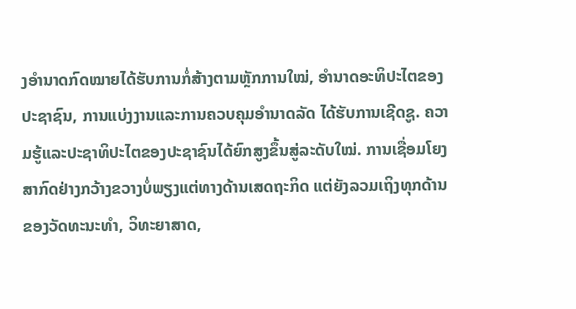ງອຳນາດກົດໝາຍໄດ້ຮັບການກໍ່ສ້າງຕາມຫຼັກການໃໝ່, ອຳນາດອະທິປະໄຕຂອງປະຊາຊົນ, ການແບ່ງງານແລະການຄວບຄຸມອຳນາດລັດ ໄດ້ຮັບການເຊີດຊູ. ຄວາມຮູ້ແລະປະຊາທິປະໄຕຂອງປະຊາຊົນໄດ້ຍົກສູງຂຶ້ນສູ່ລະດັບໃໝ່. ການເຊື່ອມໂຍງສາກົດຢ່າງກວ້າງຂວາງບໍ່ພຽງແຕ່ທາງດ້ານເສດຖະກິດ ແຕ່ຍັງລວມເຖິງທຸກດ້ານຂອງວັດທະນະທຳ, ວິທະຍາສາດ,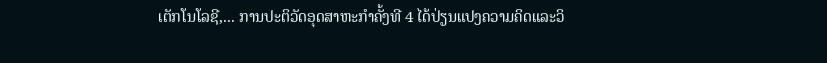ເຕັກໂນໂລຊີ,... ການປະຕິວັດອຸດສາຫະກຳຄັ້ງທີ 4 ໄດ້ປ່ຽນແປງຄວາມຄິດແລະວິ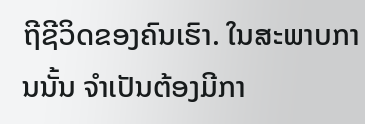ຖີຊີວິດຂອງຄົນເຮົາ. ໃນສະພາບການນັ້ນ ຈຳເປັນຕ້ອງມີກາ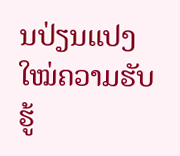ນປ່ຽນແປງໃໝ່ຄວາມຮັບຮູ້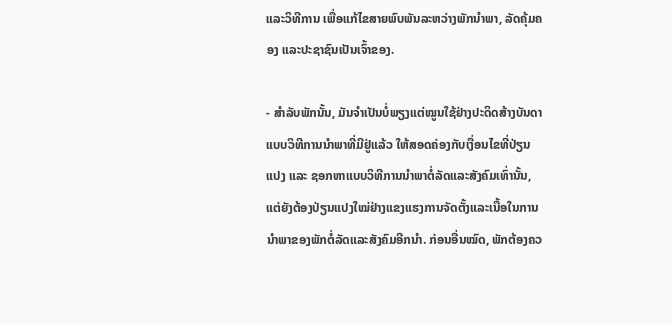ແລະວິທີການ ເພື່ອແກ້ໄຂສາຍພົບພັນລະຫວ່າງພັກນຳພາ, ລັດຄຸ້ມຄອງ ແລະປະຊາຊົນເປັນເຈົ້າຂອງ.

- ສຳລັບພັກນັ້ນ, ມັນຈຳເປັນບໍ່ພຽງແຕ່ໝູນໃຊ້ຢ່າງປະດິດສ້າງບັນດາແບບວິທີການນຳພາທີ່ມີຢູ່ແລ້ວ ໃຫ້ສອດຄ່ອງກັບເງື່ອນໄຂທີ່ປ່ຽນແປງ ແລະ ຊອກຫາແບບວິທີການນຳພາຕໍ່ລັດແລະສັງຄົມເທົ່ານັ້ນ, ແຕ່ຍັງຕ້ອງປ່ຽນແປງໃໝ່ຢ່າງແຂງແຮງການຈັດຕັ້ງແລະເນື້ອໃນການນຳພາຂອງພັກຕໍ່ລັດແລະສັງຄົມອີກນຳ. ກ່ອນອື່ນໝົດ, ພັກຕ້ອງຄວ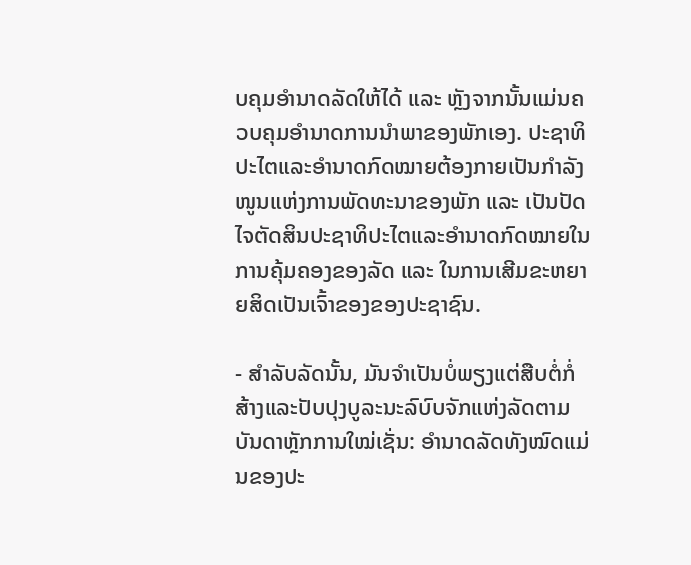ບຄຸມອຳນາດລັດໃຫ້ໄດ້ ແລະ ຫຼັງຈາກນັ້ນແມ່ນຄວບຄຸມອຳນາດການນຳພາຂອງພັກເອງ. ປະຊາທິປະໄຕແລະອຳນາດກົດໝາຍຕ້ອງກາຍເປັນກຳລັງໜູນແຫ່ງການພັດທະນາຂອງພັກ ແລະ ເປັນປັດໄຈຕັດສິນປະຊາທິປະໄຕແລະອຳນາດກົດໝາຍໃນການຄຸ້ມຄອງຂອງລັດ ແລະ ໃນການເສີມຂະຫຍາຍສິດເປັນເຈົ້າຂອງຂອງປະຊາຊົນ.

- ສຳລັບລັດນັ້ນ, ມັນຈຳເປັນບໍ່ພຽງແຕ່ສືບຕໍ່ກໍ່ສ້າງແລະປັບປຸງບູລະນະລົບົບຈັກແຫ່ງລັດຕາມບັນດາຫຼັກການໃໝ່ເຊັ່ນ: ອຳນາດລັດທັງໝົດແມ່ນຂອງປະ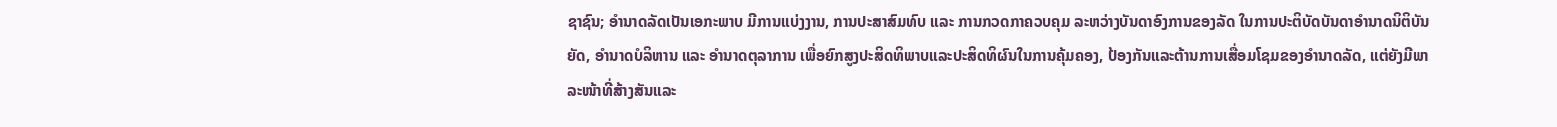ຊາຊົນ; ອຳນາດລັດເປັນເອກະພາບ ມີການແບ່ງງານ, ການປະສາສົມທົບ ແລະ ການກວດກາຄວບຄຸມ ລະຫວ່າງບັນດາອົງການຂອງລັດ ໃນການປະຕິບັດບັນດາອຳນາດນິຕິບັນຍັດ, ອຳນາດບໍລິຫານ ແລະ ອຳນາດຕຸລາການ ເພື່ອຍົກສູງປະສິດທິພາບແລະປະສິດທິຜົນໃນການຄຸ້ມຄອງ, ປ້ອງກັນແລະຕ້ານການເສື່ອມໂຊມຂອງອຳນາດລັດ, ແຕ່ຍັງມີພາລະໜ້າທີ່ສ້າງສັນແລະ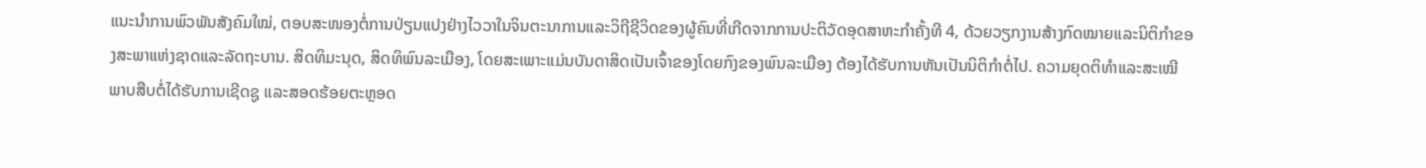ແນະນຳການພົວພັນສັງຄົມໃໝ່, ຕອບສະໜອງຕໍ່ການປ່ຽນແປງຢ່າງໄວວາໃນຈິນຕະນາການແລະວິຖີຊີວິດຂອງຜູ້ຄົນທີ່ເກີດຈາກການປະຕິວັດອຸດສາຫະກຳຄັ້ງທີ 4, ດ້ວຍວຽກງານສ້າງກົດໝາຍແລະນິຕິກຳຂອງສະພາແຫ່ງຊາດແລະລັດຖະບານ. ສິດທິມະນຸດ, ສິດທິພົນລະເມືອງ, ໂດຍສະເພາະແມ່ນບັນດາສິດເປັນເຈົ້າຂອງໂດຍກົງຂອງພົນລະເມືອງ ຕ້ອງໄດ້ຮັບການຫັນເປັນນິຕິກຳຕໍ່ໄປ. ຄວາມຍຸດຕິທຳແລະສະເໝີພາບສືບຕໍ່ໄດ້ຮັບການເຊີດຊູ ແລະສອດຮ້ອຍຕະຫຼອດ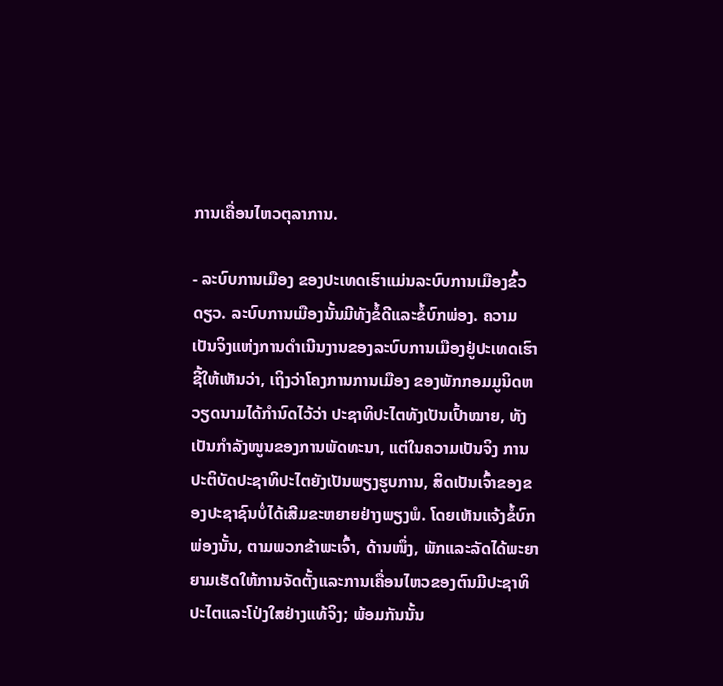ການເຄື່ອນໄຫວຕຸລາການ.

- ລະບົບການເມືອງ ຂອງປະເທດເຮົາແມ່ນລະບົບການເມືອງຂົ້ວດຽວ. ລະບົບການເມືອງນັ້ນມີທັງຂໍ້ດີແລະຂໍ້ບົກພ່ອງ. ຄວາມເປັນຈິງແຫ່ງການດຳເນີນງານຂອງລະບົບການເມືອງຢູ່ປະເທດເຮົາຊີ້ໃຫ້ເຫັນວ່າ, ເຖິງວ່າໂຄງການການເມືອງ ຂອງພັກກອມມູນິດຫວຽດນາມໄດ້ກຳນົດໄວ້ວ່າ ປະຊາທິປະໄຕທັງເປັນເປົ້າໝາຍ, ທັງເປັນກຳລັງໜູນຂອງການພັດທະນາ, ແຕ່ໃນຄວາມເປັນຈິງ ການປະຕິບັດປະຊາທິປະໄຕຍັງເປັນພຽງຮູບການ, ສິດເປັນເຈົ້າຂອງຂອງປະຊາຊົນບໍ່ໄດ້ເສີມຂະຫຍາຍຢ່າງພຽງພໍ. ໂດຍເຫັນແຈ້ງຂໍ້ບົກພ່ອງນັ້ນ, ຕາມພວກຂ້າພະເຈົ້າ, ດ້ານໜຶ່ງ, ພັກແລະລັດໄດ້ພະຍາຍາມເຮັດໃຫ້ການຈັດຕັ້ງແລະການເຄື່ອນໄຫວຂອງຕົນມີປະຊາທິປະໄຕແລະໂປ່ງໃສຢ່າງແທ້ຈິງ; ພ້ອມກັນນັ້ນ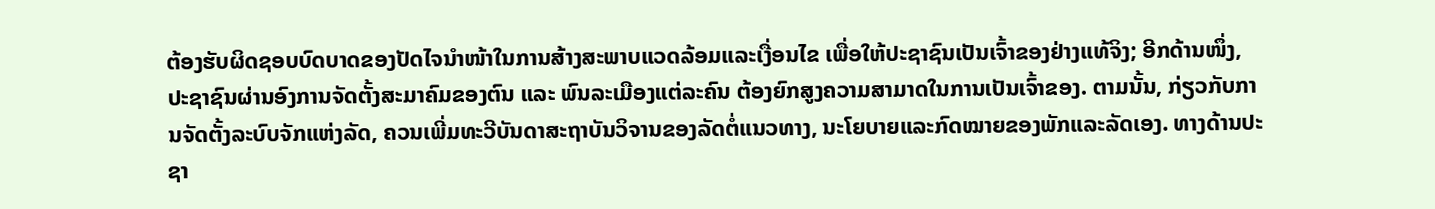ຕ້ອງຮັບຜິດຊອບບົດບາດຂອງປັດໄຈນຳໜ້າໃນການສ້າງສະພາບແວດລ້ອມແລະເງື່ອນໄຂ ເພື່ອໃຫ້ປະຊາຊົນເປັນເຈົ້າຂອງຢ່າງແທ້ຈິງ; ອີກດ້ານໜຶ່ງ, ປະຊາຊົນຜ່ານອົງການຈັດຕັ້ງສະມາຄົມຂອງຕົນ ແລະ ພົນລະເມືອງແຕ່ລະຄົນ ຕ້ອງຍົກສູງຄວາມສາມາດໃນການເປັນເຈົ້າຂອງ. ຕາມນັ້ນ, ກ່ຽວກັບການຈັດຕັ້ງລະບົບຈັກແຫ່ງລັດ, ຄວນເພີ່ມທະວີບັນດາສະຖາບັນວິຈານຂອງລັດຕໍ່ແນວທາງ, ນະໂຍບາຍແລະກົດໝາຍຂອງພັກແລະລັດເອງ. ທາງດ້ານປະຊາ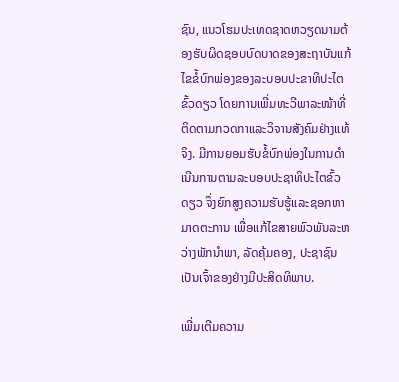ຊົນ, ແນວໂຮມປະເທດຊາດຫວຽດນາມຕ້ອງຮັບຜິດຊອບບົດບາດຂອງສະຖາບັນແກ້ໄຂຂໍ້ບົກພ່ອງຂອງລະບອບປະຂາທິປະໄຕຂົ້ວດຽວ ໂດຍການເພີ່ມທະວີພາລະໜ້າທີ່ຕິດຕາມກວດກາແລະວິຈານສັງຄົມຢ່າງແທ້ຈິງ. ມີການຍອມຮັບຂໍ້ບົກພ່ອງໃນການດຳເນີນການຕາມລະບອບປະຊາທິປະໄຕຂົ້ວດຽວ ຈຶ່ງຍົກສູງຄວາມຮັບຮູ້ແລະຊອກຫາມາດຕະການ ເພື່ອແກ້ໄຂສາຍພົວພັນລະຫວ່າງພັກນຳພາ, ລັດຄຸ້ມຄອງ, ປະຊາຊົນເປັນເຈົ້າຂອງຢ່າງມີປະສິດທິພາບ.

ເພີ່ມເຕີມຄວາມ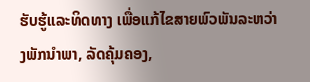ຮັບຮູ້ແລະທິດທາງ ເພື່ອແກ້ໄຂສາຍພົວພັນລະຫວ່າງພັກນຳພາ, ລັດຄຸ້ມຄອງ,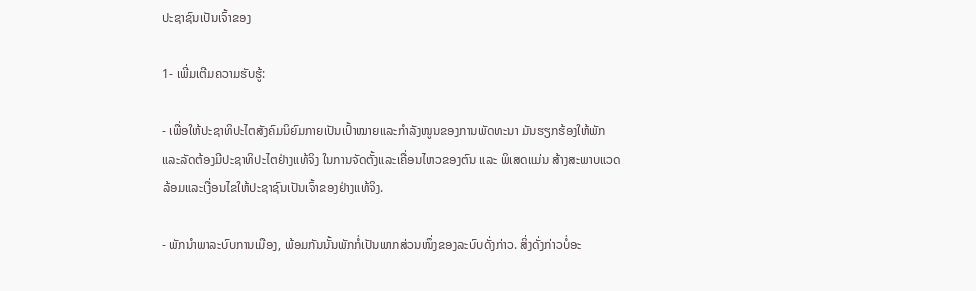ປະຊາຊົນເປັນເຈົ້າຂອງ

1- ເພີ່ມເຕີມຄວາມຮັບຮູ້:

- ເພື່ອໃຫ້ປະຊາທິປະໄຕສັງຄົມນິຍົມກາຍເປັນເປົ້າໝາຍແລະກຳລັງໜູນຂອງການພັດທະນາ ມັນຮຽກຮ້ອງໃຫ້ພັກແລະລັດຕ້ອງມີປະຊາທິປະໄຕຢ່າງແທ້ຈິງ ໃນການຈັດຕັ້ງແລະເຄື່ອນໄຫວຂອງຕົນ ແລະ ພິເສດແມ່ນ ສ້າງສະພາບແວດລ້ອມແລະເງື່ອນໄຂໃຫ້ປະຊາຊົນເປັນເຈົ້າຂອງຢ່າງແທ້ຈິງ.

- ພັກນຳພາລະບົບການເມືອງ, ພ້ອມກັນນັ້ນພັກກໍ່ເປັນພາກສ່ວນໜຶ່ງຂອງລະບົບດັ່ງກ່າວ. ສິ່ງດັ່ງກ່າວບໍ່ອະ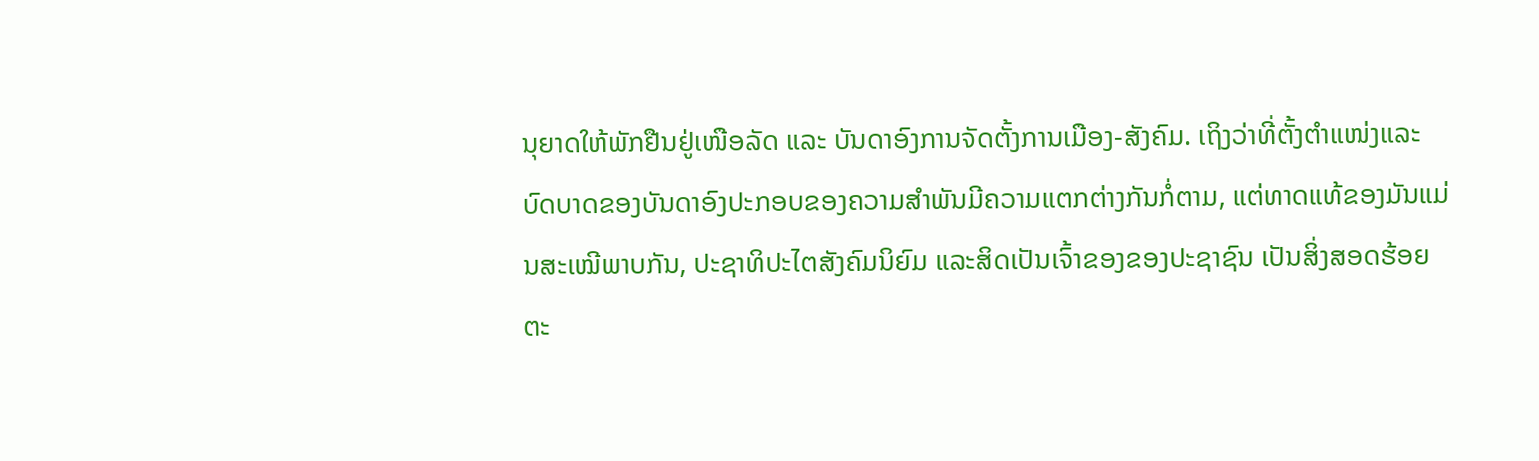ນຸຍາດໃຫ້ພັກຢືນຢູ່ເໜືອລັດ ແລະ ບັນດາອົງການຈັດຕັ້ງການເມືອງ-ສັງຄົມ. ເຖິງວ່າທີ່ຕັ້ງຕຳແໜ່ງແລະບົດບາດຂອງບັນດາອົງປະກອບຂອງຄວາມສຳພັນມີຄວາມແຕກຕ່າງກັນກໍ່ຕາມ, ແຕ່ທາດແທ້ຂອງມັນແມ່ນສະເໝີພາບກັນ, ປະຊາທິປະໄຕສັງຄົມນິຍົມ ແລະສິດເປັນເຈົ້າຂອງຂອງປະຊາຊົນ ເປັນສິ່ງສອດຮ້ອຍຕະ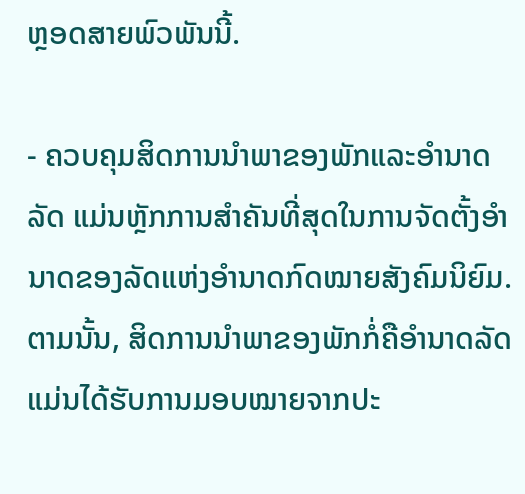ຫຼອດສາຍພົວພັນນີ້.

- ຄວບຄຸມສິດການນຳພາຂອງພັກແລະອຳນາດລັດ ແມ່ນຫຼັກການສຳຄັນທີ່ສຸດໃນການຈັດຕັ້ງອຳນາດຂອງລັດແຫ່ງອຳນາດກົດໝາຍສັງຄົມນິຍົມ. ຕາມນັ້ນ, ສິດການນຳພາຂອງພັກກໍ່ຄືອຳນາດລັດແມ່ນໄດ້ຮັບການມອບໝາຍຈາກປະ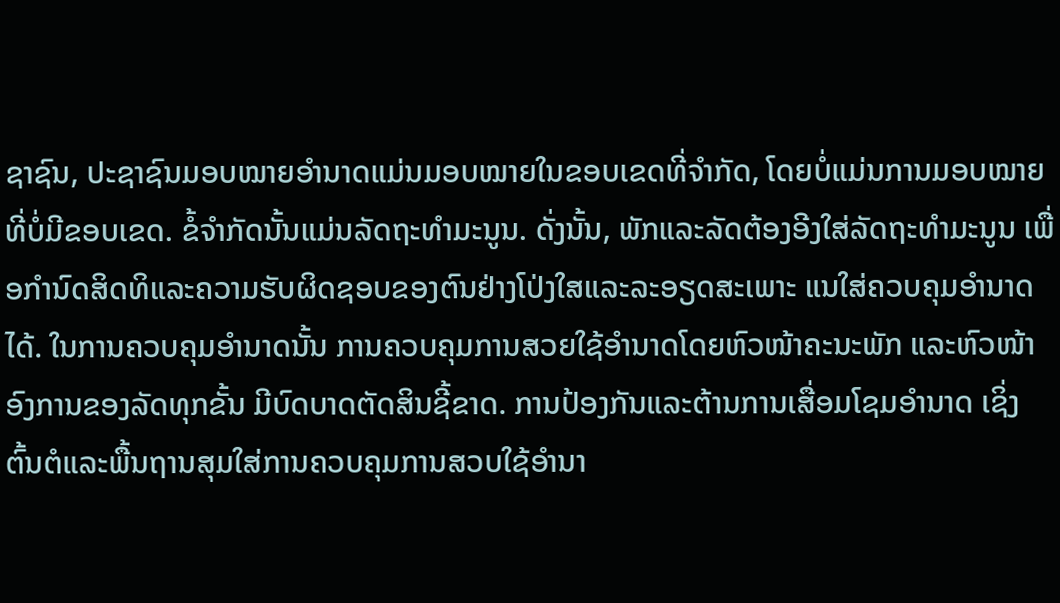ຊາຊົນ, ປະຊາຊົນມອບໝາຍອຳນາດແມ່ນມອບໝາຍໃນຂອບເຂດທີ່ຈຳກັດ, ໂດຍບໍ່ແມ່ນການມອບໝາຍທີ່ບໍ່ມີຂອບເຂດ. ຂໍ້ຈຳກັດນັ້ນແມ່ນລັດຖະທຳມະນູນ. ດັ່ງນັ້ນ, ພັກແລະລັດຕ້ອງອີງໃສ່ລັດຖະທຳມະນູນ ເພື່ອກຳນົດສິດທິແລະຄວາມຮັບຜິດຊອບຂອງຕົນຢ່າງໂປ່ງໃສແລະລະອຽດສະເພາະ ແນໃສ່ຄວບຄຸມອຳນາດໄດ້. ໃນການຄວບຄຸມອຳນາດນັ້ນ ການຄວບຄຸມການສວຍໃຊ້ອຳນາດໂດຍຫົວໜ້າຄະນະພັກ ແລະຫົວໜ້າອົງການຂອງລັດທຸກຂັ້ນ ມີບົດບາດຕັດສິນຊີ້ຂາດ. ການປ້ອງກັນແລະຕ້ານການເສື່ອມໂຊມອຳນາດ ເຊິ່ງຕົ້ນຕໍແລະພື້ນຖານສຸມໃສ່ການຄວບຄຸມການສວບໃຊ້ອຳນາ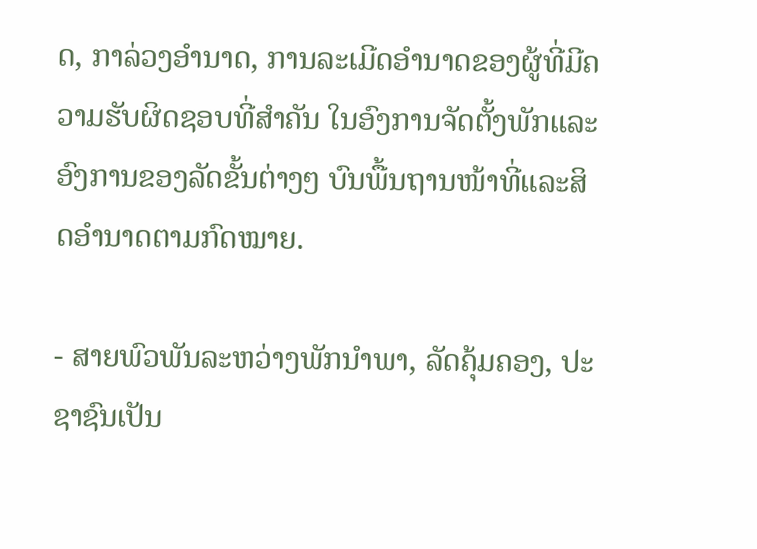ດ, ກາລ່ວງອຳນາດ, ການລະເມີດອຳນາດຂອງຜູ້ທີ່ມີຄວາມຮັບຜິດຊອບທີ່ສຳຄັນ ໃນອົງການຈັດຕັ້ງພັກແລະອົງການຂອງລັດຂັ້ນຕ່າງໆ ບົນພື້ນຖານໜ້າທີ່ແລະສິດອຳນາດຕາມກົດໝາຍ.

- ສາຍພົວພັນລະຫວ່າງພັກນຳພາ, ລັດຄຸ້ມຄອງ, ປະຊາຊົນເປັນ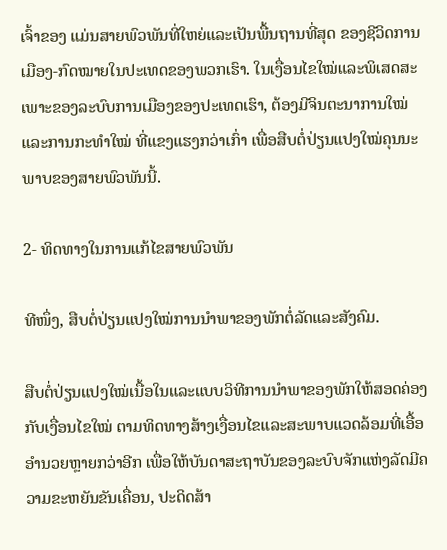ເຈົ້າຂອງ ແມ່ນສາຍພົວພັນທີ່ໃຫຍ່ແລະເປັນພື້ນຖານທີ່ສຸດ ຂອງຊີວິດການເມືອງ-ກົດໝາຍໃນປະເທດຂອງພວກເຮົາ. ໃນເງື່ອນໄຂໃໝ່ແລະພິເສດສະເພາະຂອງລະບົບການເມືອງຂອງປະເທດເຮົາ, ຕ້ອງມີຈິນຕະນາການໃໝ່ແລະການກະທຳໃໝ່ ທີ່ແຂງແຮງກວ່າເກົ່າ ເພື່ອສືບຕໍ່ປ່ຽນແປງໃໝ່ຄຸນນະພາບຂອງສາຍພົວພັນນີ້.

2- ທິດທາງໃນການແກ້ໄຂສາຍພົວພັນ

ທີໜຶ່ງ, ສືບຕໍ່ປ່ຽນແປງໃໝ່ການນຳພາຂອງພັກຕໍ່ລັດແລະສັງຄົມ.

ສືບຕໍ່ປ່ຽນແປງໃໝ່ເນື້ອໃນແລະແບບວິທີການນຳພາຂອງພັກໃຫ້ສອດຄ່ອງກັບເງື່ອນໄຂໃໝ່ ຕາມທິດທາງສ້າງເງື່ອນໄຂແລະສະພາບແວດລ້ອມທີ່ເອື້ອອຳນວຍຫຼາຍກວ່າອີກ ເພື່ອໃຫ້ບັນດາສະຖາບັນຂອງລະບົບຈັກແຫ່ງລັດມີຄວາມຂະຫຍັນຂັນເຄື່ອນ, ປະດິດສ້າ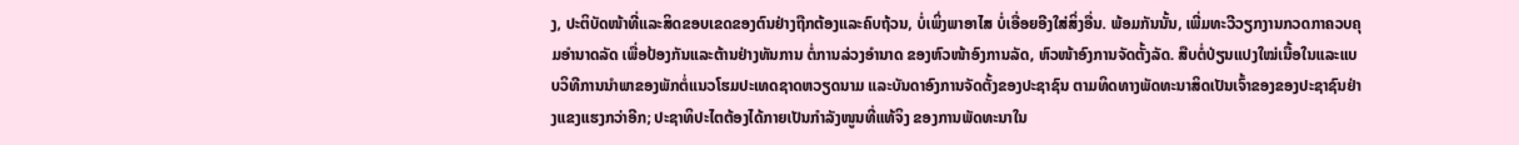ງ, ປະຕິບັດໜ້າທີ່ແລະສິດຂອບເຂດຂອງຕົນຢ່າງຖືກຕ້ອງແລະຄົບຖ້ວນ, ບໍ່ເພິ່ງພາອາໄສ ບໍ່ເອື່ອຍອີງໃສ່ສິ່ງອື່ນ. ພ້ອມກັນນັ້ນ, ເພີ່ມທະວີວຽກງານກວດກາຄວບຄຸມອຳນາດລັດ ເພື່ອປ້ອງກັນແລະຕ້ານຢ່າງທັນການ ຕໍ່ການລ່ວງອຳນາດ ຂອງຫົວໜ້າອົງການລັດ, ຫົວໜ້າອົງການຈັດຕັ້ງລັດ. ສືບຕໍ່ປ່ຽນແປງໃໝ່ເນື້ອໃນແລະແບບວິທີການນຳພາຂອງພັກຕໍ່ແນວໂຮມປະເທດຊາດຫວຽດນາມ ແລະບັນດາອົງການຈັດຕັ້ງຂອງປະຊາຊົນ ຕາມທິດທາງພັດທະນາສິດເປັນເຈົ້າຂອງຂອງປະຊາຊົນຢ່າງແຂງແຮງກວ່າອີກ; ປະຊາທິປະໄຕຕ້ອງໄດ້ກາຍເປັນກຳລັງໜູນທີ່ແທ້ຈິງ ຂອງການພັດທະນາໃນ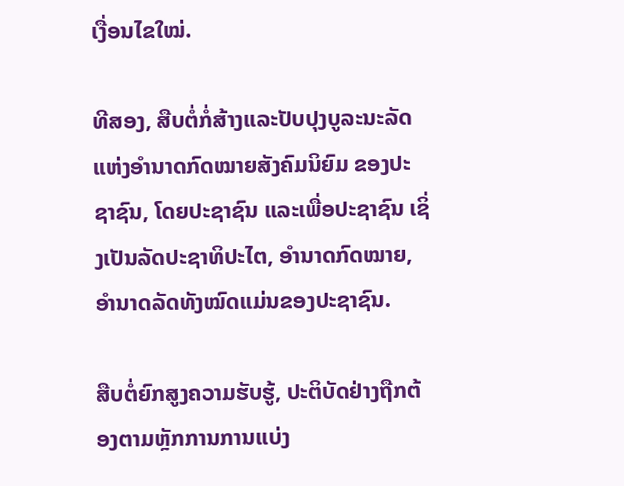ເງື່ອນໄຂໃໝ່.

ທີສອງ, ສືບຕໍ່ກໍ່ສ້າງແລະປັບປຸງບູລະນະລັດແຫ່ງອຳນາດກົດໝາຍສັງຄົມນິຍົມ ຂອງປະຊາຊົນ, ໂດຍປະຊາຊົນ ແລະເພື່ອປະຊາຊົນ ເຊິ່ງເປັນລັດປະຊາທິປະໄຕ, ອຳນາດກົດໝາຍ, ອຳນາດລັດທັງໝົດແມ່ນຂອງປະຊາຊົນ.

ສືບຕໍ່ຍົກສູງຄວາມຮັບຮູ້, ປະຕິບັດຢ່າງຖືກຕ້ອງຕາມຫຼັກການການແບ່ງ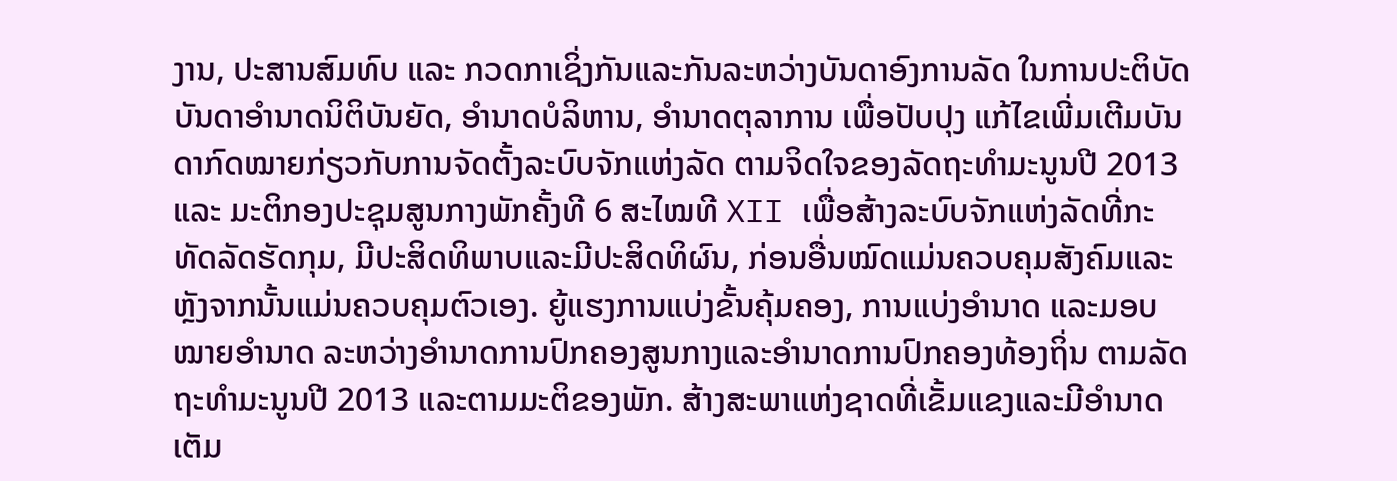ງານ, ປະສານສົມທົບ ແລະ ກວດກາເຊິ່ງກັນແລະກັນລະຫວ່າງບັນດາອົງການລັດ ໃນການປະຕິບັດບັນດາອຳນາດນິຕິບັນຍັດ, ອຳນາດບໍລິຫານ, ອຳນາດຕຸລາການ ເພື່ອປັບປຸງ ແກ້ໄຂເພີ່ມເຕີມບັນດາກົດໝາຍກ່ຽວກັບການຈັດຕັ້ງລະບົບຈັກແຫ່ງລັດ ຕາມຈິດໃຈຂອງລັດຖະທຳມະນູນປີ 2013 ແລະ ມະຕິກອງປະຊຸມສູນກາງພັກຄັ້ງທີ 6 ສະໄໝທີ XII ເພື່ອສ້າງລະບົບຈັກແຫ່ງລັດທີ່ກະທັດລັດຮັດກຸມ, ມີປະສິດທິພາບແລະມີປະສິດທິຜົນ, ກ່ອນອື່ນໝົດແມ່ນຄວບຄຸມສັງຄົມແລະຫຼັງຈາກນັ້ນແມ່ນຄວບຄຸມຕົວເອງ. ຍູ້ແຮງການແບ່ງຂັ້ນຄຸ້ມຄອງ, ການແບ່ງອຳນາດ ແລະມອບໝາຍອຳນາດ ລະຫວ່າງອຳນາດການປົກຄອງສູນກາງແລະອຳນາດການປົກຄອງທ້ອງຖິ່ນ ຕາມລັດຖະທຳມະນູນປີ 2013 ແລະຕາມມະຕິຂອງພັກ. ສ້າງສະພາແຫ່ງຊາດທີ່ເຂັ້ມແຂງແລະມີອຳນາດເຕັມ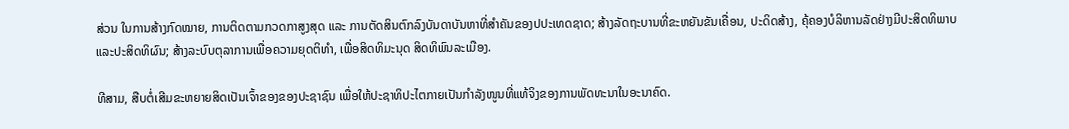ສ່ວນ ໃນການສ້າງກົດໝາຍ, ການຕິດຕາມກວດກາສູງສຸດ ແລະ ການຕັດສິນຕົກລົງບັນດາບັນຫາທີ່ສຳຄັນຂອງປປະເທດຊາດ; ສ້າງລັດຖະບານທີ່ຂະຫຍັນຂັນເຄື່ອນ, ປະດິດສ້າງ, ຄຸ້ຄອງບໍລິຫານລັດຢ່າງມີປະສິດທິພາບແລະປະສິດທິຜົນ; ສ້າງລະບົບຕຸລາການເພື່ອຄວາມຍຸດຕິທຳ, ເພື່ອສິດທິມະນຸດ ສິດທິພົນລະເມືອງ.

ທີສາມ, ສືບຕໍ່ເສີມຂະຫຍາຍສິດເປັນເຈົ້າຂອງຂອງປະຊາຊົນ ເພື່ອໃຫ້ປະຊາທິປະໄຕກາຍເປັນກຳລັງໜູນທີ່ແທ້ຈິງຂອງການພັດທະນາໃນອະນາຄົດ.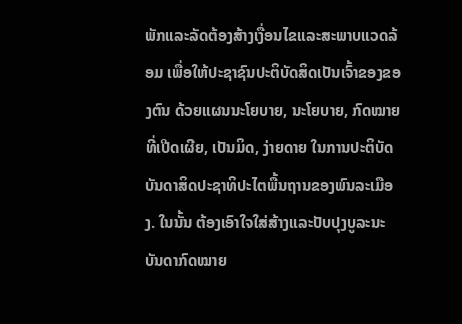ພັກແລະລັດຕ້ອງສ້າງເງື່ອນໄຂແລະສະພາບແວດລ້ອມ ເພື່ອໃຫ້ປະຊາຊົນປະຕິບັດສິດເປັນເຈົ້າຂອງຂອງຕົນ ດ້ວຍແຜນນະໂຍບາຍ, ນະໂຍບາຍ, ກົດໝາຍທີ່ເປີດເຜີຍ, ເປັນມິດ, ງ່າຍດາຍ ໃນການປະຕິບັດບັນດາສິດປະຊາທິປະໄຕພື້ນຖານຂອງພົນລະເມືອງ. ໃນນັ້ນ ຕ້ອງເອົາໃຈໃສ່ສ້າງແລະປັບປຸງບູລະນະບັນດາກົດໝາຍ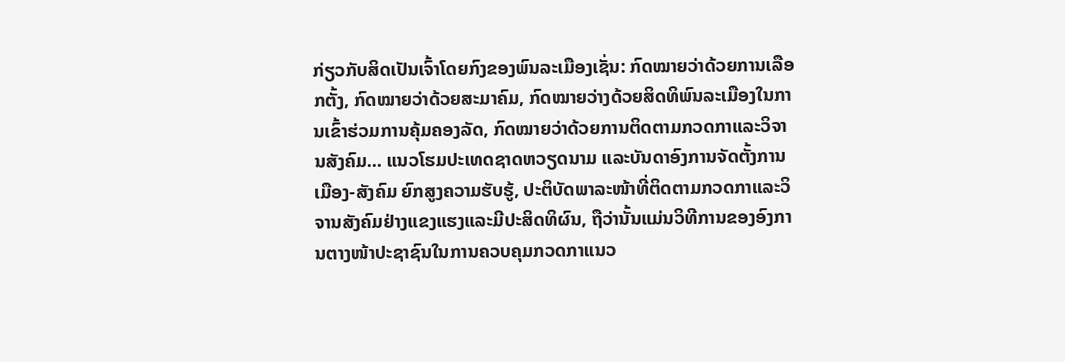ກ່ຽວກັບສິດເປັນເຈົ້າໂດຍກົງຂອງພົນລະເມືອງເຊັ່ນ: ກົດໝາຍວ່າດ້ວຍການເລືອກຕັ້ງ, ກົດໝາຍວ່າດ້ວຍສະມາຄົມ, ກົດໝາຍວ່າງດ້ວຍສິດທິພົນລະເມືອງໃນການເຂົ້າຮ່ວມການຄຸ້ມຄອງລັດ, ກົດໝາຍວ່າດ້ວຍການຕິດຕາມກວດກາແລະວິຈານສັງຄົມ... ແນວໂຮມປະເທດຊາດຫວຽດນາມ ແລະບັນດາອົງການຈັດຕັ້ງການເມືອງ-ສັງຄົມ ຍົກສູງຄວາມຮັບຮູ້, ປະຕິບັດພາລະໜ້າທີ່ຕິດຕາມກວດກາແລະວິຈານສັງຄົມຢ່າງແຂງແຮງແລະມີປະສິດທິຜົນ, ຖືວ່ານັ້ນແມ່ນວິທີການຂອງອົງການຕາງໜ້າປະຊາຊົນໃນການຄວບຄຸມກວດກາແນວ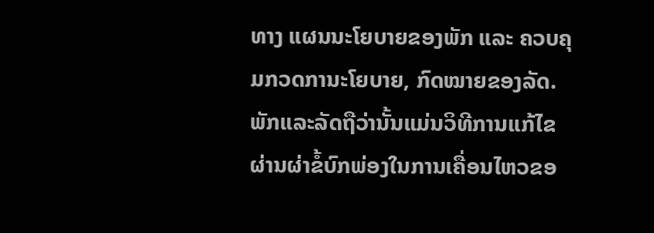ທາງ ແຜນນະໂຍບາຍຂອງພັກ ແລະ ຄວບຄຸມກວດການະໂຍບາຍ, ກົດໝາຍຂອງລັດ. ພັກແລະລັດຖືວ່ານັ້ນແມ່ນວິທີການແກ້ໄຂຜ່ານຜ່າຂໍ້ບົກພ່ອງໃນການເຄື່ອນໄຫວຂອ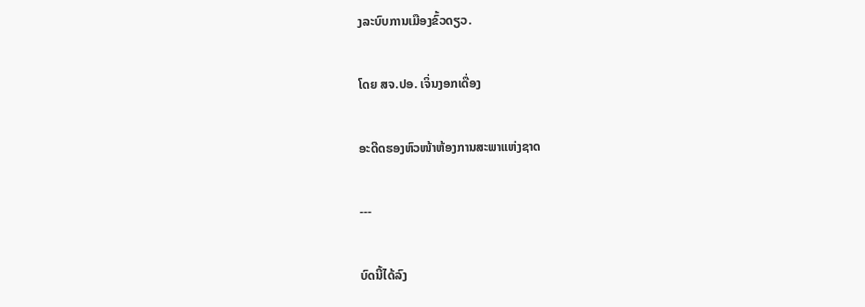ງລະບົບການເມືອງຂົ້ວດຽວ.

ໂດຍ ສຈ.ປອ. ເຈິ່ນງອກເດື່ອງ

ອະດີດຮອງຫົວໜ້າຫ້ອງການສະພາແຫ່ງຊາດ

---

ບົດນີ້ໄດ້ລົງ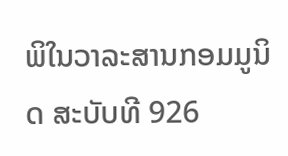ພິໃນວາລະສານກອມມູນິດ ສະບັບທີ 926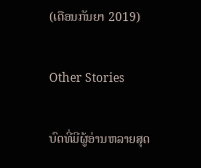(ເດືອນກັນຍາ 2019)

Other Stories

ບົດທີ່ມີຜູ້ອ່ານຫລາຍສຸດ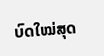ບົດໃໝ່ສຸດ